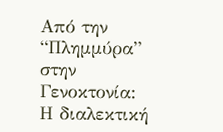Από την “Πλημμύρα” στην Γενοκτονία: Η διαλεκτική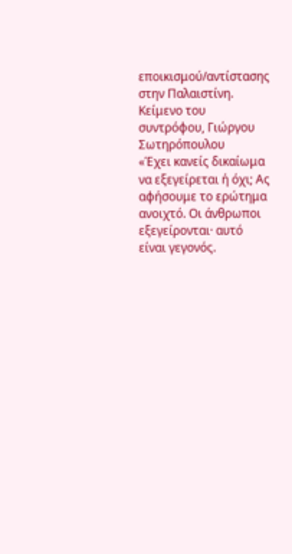εποικισμού/αντίστασης στην Παλαιστίνη.
Κείμενο του συντρόφου, Γιώργου Σωτηρόπουλου
«Έχει κανείς δικαίωμα να εξεγείρεται ή όχι; Ας αφήσουμε το ερώτημα ανοιχτό. Οι άνθρωποι εξεγείρονται· αυτό είναι γεγονός.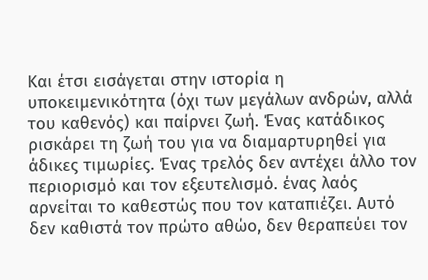Και έτσι εισάγεται στην ιστορία η υποκειμενικότητα (όχι των μεγάλων ανδρών, αλλά του καθενός) και παίρνει ζωή. Ένας κατάδικος ρισκάρει τη ζωή του για να διαμαρτυρηθεί για άδικες τιμωρίες. Ένας τρελός δεν αντέχει άλλο τον περιορισμό και τον εξευτελισμό. ένας λαός αρνείται το καθεστώς που τον καταπιέζει. Αυτό δεν καθιστά τον πρώτο αθώο, δεν θεραπεύει τον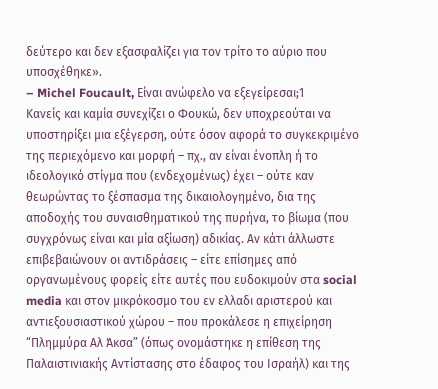δεύτερο και δεν εξασφαλίζει για τον τρίτο το αύριο που υποσχέθηκε».
– Michel Foucault, Είναι ανώφελο να εξεγείρεσαι;1
Κανείς και καμία συνεχίζει ο Φουκώ, δεν υποχρεούται να υποστηρίξει μια εξέγερση, ούτε όσον αφορά το συγκεκριμένο της περιεχόμενο και μορφή – πχ., αν είναι ένοπλη ή το ιδεολογικό στίγμα που (ενδεχομένως) έχει – ούτε καν θεωρώντας το ξέσπασμα της δικαιολογημένο, δια της αποδοχής του συναισθηματικού της πυρήνα, το βίωμα (που συγχρόνως είναι και μία αξίωση) αδικίας. Αν κάτι άλλωστε επιβεβαιώνουν οι αντιδράσεις – είτε επίσημες από οργανωμένους φορείς είτε αυτές που ευδοκιμούν στα social media και στον μικρόκοσμο του εν ελλαδι αριστερού και αντιεξουσιαστικού χώρου – που προκάλεσε η επιχείρηση “Πλημμύρα Αλ Άκσα” (όπως ονομάστηκε η επίθεση της Παλαιστινιακής Αντίστασης στο έδαφος του Ισραήλ) και της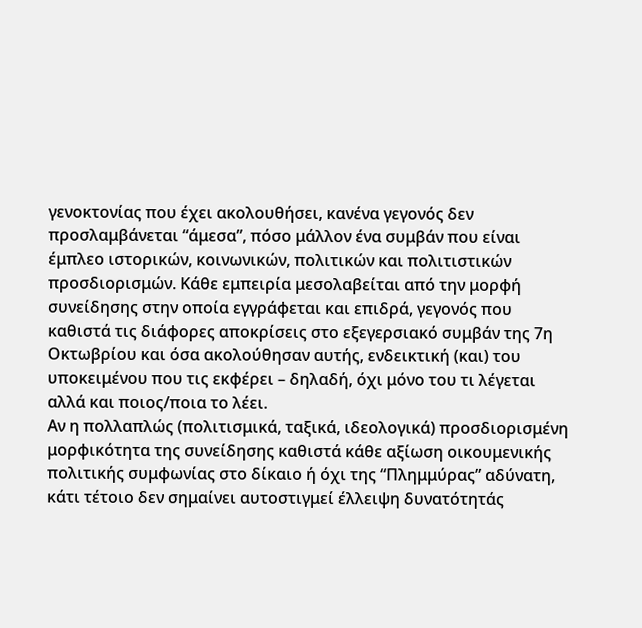γενοκτονίας που έχει ακολουθήσει, κανένα γεγονός δεν προσλαμβάνεται “άμεσα”, πόσο μάλλον ένα συμβάν που είναι έμπλεο ιστορικών, κοινωνικών, πολιτικών και πολιτιστικών προσδιορισμών. Κάθε εμπειρία μεσολαβείται από την μορφή συνείδησης στην οποία εγγράφεται και επιδρά, γεγονός που καθιστά τις διάφορες αποκρίσεις στο εξεγερσιακό συμβάν της 7η Οκτωβρίου και όσα ακολούθησαν αυτής, ενδεικτική (και) του υποκειμένου που τις εκφέρει – δηλαδή, όχι μόνο του τι λέγεται αλλά και ποιος/ποια το λέει.
Αν η πολλαπλώς (πολιτισμικά, ταξικά, ιδεολογικά) προσδιορισμένη μορφικότητα της συνείδησης καθιστά κάθε αξίωση οικουμενικής πολιτικής συμφωνίας στο δίκαιο ή όχι της “Πλημμύρας” αδύνατη, κάτι τέτοιο δεν σημαίνει αυτοστιγμεί έλλειψη δυνατότητάς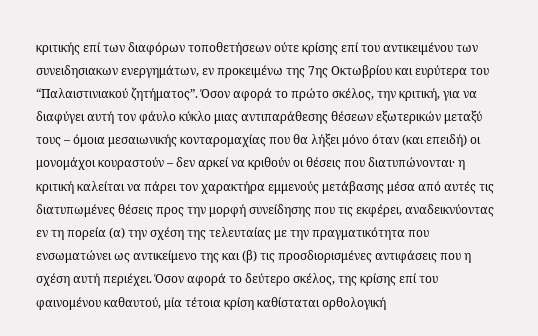κριτικής επί των διαφόρων τοποθετήσεων ούτε κρίσης επί του αντικειμένου των συνειδησιακων ενεργημάτων, εν προκειμένω της 7ης Οκτωβρίου και ευρύτερα του “Παλαιστινιακού ζητήματος”. Όσον αφορά το πρώτο σκέλος, την κριτική, για να διαφύγει αυτή τον φάυλο κύκλο μιας αντιπαράθεσης θέσεων εξωτερικών μεταξύ τους – όμοια μεσαιωνικής κονταρομαχίας που θα λήξει μόνο όταν (και επειδή) οι μονομάχοι κουραστούν – δεν αρκεί να κριθούν οι θέσεις που διατυπώνονται· η κριτική καλείται να πάρει τον χαρακτήρα εμμενούς μετάβασης μέσα από αυτές τις διατυπωμένες θέσεις προς την μορφή συνείδησης που τις εκφέρει, αναδεικνύοντας εν τη πορεία (α) την σχέση της τελευταίας με την πραγματικότητα που ενσωματώνει ως αντικείμενο της και (β) τις προσδιορισμένες αντιφάσεις που η σχέση αυτή περιέχει. Όσον αφορά το δεύτερο σκέλος, της κρίσης επί του φαινομένου καθαυτού, μία τέτοια κρίση καθίσταται ορθολογική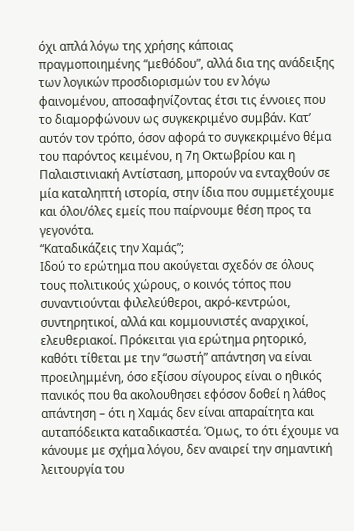όχι απλά λόγω της χρήσης κάποιας πραγμοποιημένης “μεθόδου”, αλλά δια της ανάδειξης των λογικών προσδιορισμών του εν λόγω φαινομένου, αποσαφηνίζοντας έτσι τις έννοιες που το διαμορφώνουν ως συγκεκριμένο συμβάν. Κατ’ αυτόν τον τρόπο, όσον αφορά το συγκεκριμένο θέμα του παρόντος κειμένου, η 7η Οκτωβρίου και η Παλαιστινιακή Αντίσταση, μπορούν να ενταχθούν σε μία καταληπτή ιστορία, στην ίδια που συμμετέχουμε και όλοι/όλες εμείς που παίρνουμε θέση προς τα γεγονότα.
“Καταδικάζεις την Χαμάς”;
Ιδού το ερώτημα που ακούγεται σχεδόν σε όλους τους πολιτικούς χώρους, ο κοινός τόπος που συναντιούνται φιλελεύθεροι, ακρό-κεντρώοι, συντηρητικοί, αλλά και κομμουνιστές αναρχικοί, ελευθεριακοί. Πρόκειται για ερώτημα ρητορικό, καθότι τίθεται με την “σωστή” απάντηση να είναι προειλημμένη, όσο εξίσου σίγουρος είναι ο ηθικός πανικός που θα ακολουθησει εφόσον δοθεί η λάθος απάντηση – ότι η Χαμάς δεν είναι απαραίτητα και αυταπόδεικτα καταδικαστέα. Όμως, το ότι έχουμε να κάνουμε με σχήμα λόγου, δεν αναιρεί την σημαντική λειτουργία του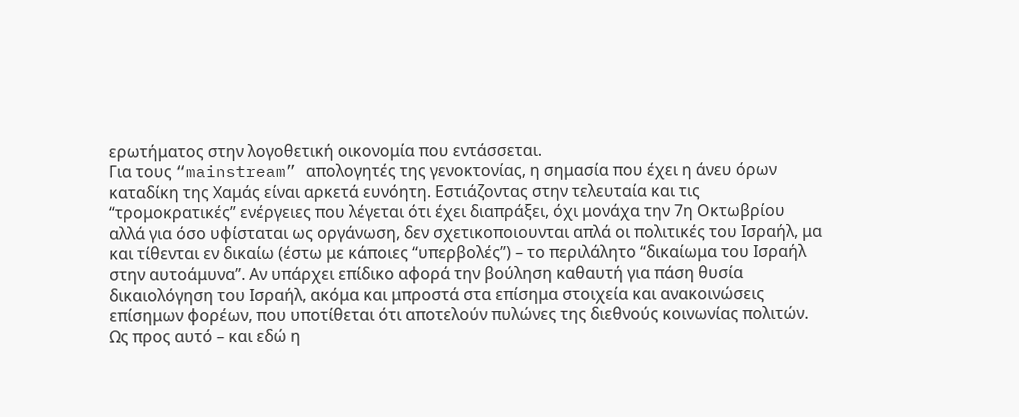ερωτήματος στην λογοθετική οικονομία που εντάσσεται.
Για τους “mainstream” απολογητές της γενοκτονίας, η σημασία που έχει η άνευ όρων καταδίκη της Χαμάς είναι αρκετά ευνόητη. Εστιάζοντας στην τελευταία και τις “τρομοκρατικές” ενέργειες που λέγεται ότι έχει διαπράξει, όχι μονάχα την 7η Οκτωβρίου αλλά για όσο υφίσταται ως οργάνωση, δεν σχετικοποιουνται απλά οι πολιτικές του Ισραήλ, μα και τίθενται εν δικαίω (έστω με κάποιες “υπερβολές”) – το περιλάλητο “δικαίωμα του Ισραήλ στην αυτοάμυνα”. Αν υπάρχει επίδικο αφορά την βούληση καθαυτή για πάση θυσία δικαιολόγηση του Ισραήλ, ακόμα και μπροστά στα επίσημα στοιχεία και ανακοινώσεις επίσημων φορέων, που υποτίθεται ότι αποτελούν πυλώνες της διεθνούς κοινωνίας πολιτών. Ως προς αυτό – και εδώ η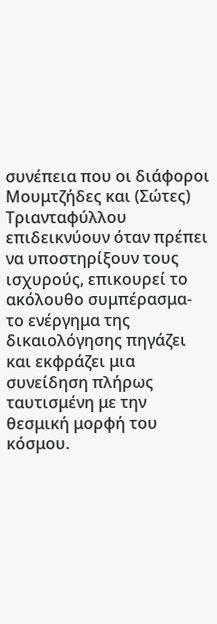συνέπεια που οι διάφοροι Μουμτζήδες και (Σώτες) Τριανταφύλλου επιδεικνύουν όταν πρέπει να υποστηρίξουν τους ισχυρούς, επικουρεί το ακόλουθο συμπέρασμα- το ενέργημα της δικαιολόγησης πηγάζει και εκφράζει μια συνείδηση πλήρως ταυτισμένη με την θεσμική μορφή του κόσμου.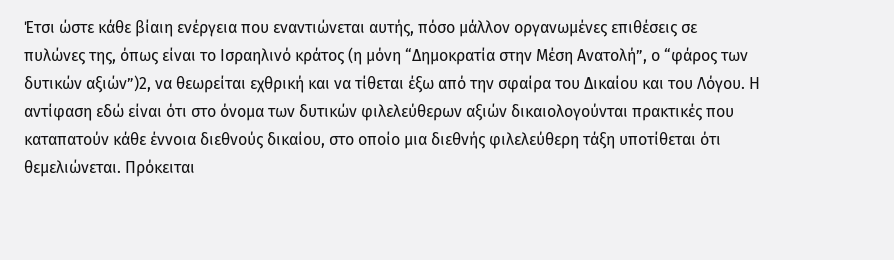Έτσι ώστε κάθε βίαιη ενέργεια που εναντιώνεται αυτής, πόσο μάλλον οργανωμένες επιθέσεις σε πυλώνες της, όπως είναι το Ισραηλινό κράτος (η μόνη “Δημοκρατία στην Μέση Ανατολή”, ο “φάρος των δυτικών αξιών”)2, να θεωρείται εχθρική και να τίθεται έξω από την σφαίρα του Δικαίου και του Λόγου. Η αντίφαση εδώ είναι ότι στο όνομα των δυτικών φιλελεύθερων αξιών δικαιολογούνται πρακτικές που καταπατούν κάθε έννοια διεθνούς δικαίου, στο οποίο μια διεθνής φιλελεύθερη τάξη υποτίθεται ότι θεμελιώνεται. Πρόκειται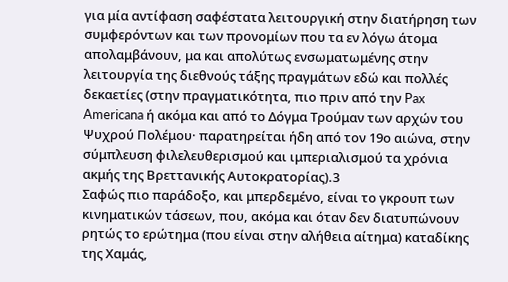για μία αντίφαση σαφέστατα λειτουργική στην διατήρηση των συμφερόντων και των προνομίων που τα εν λόγω άτομα απολαμβάνουν, μα και απολύτως ενσωματωμένης στην λειτουργία της διεθνούς τάξης πραγμάτων εδώ και πολλές δεκαετίες (στην πραγματικότητα, πιο πριν από την Pax Americana ή ακόμα και από το Δόγμα Τρούμαν των αρχών του Ψυχρού Πολέμου· παρατηρείται ήδη από τον 19ο αιώνα, στην σύμπλευση φιλελευθερισμού και ιμπεριαλισμού τα χρόνια ακμής της Βρεττανικής Αυτοκρατορίας).3
Σαφώς πιο παράδοξο, και μπερδεμένο, είναι το γκρουπ των κινηματικών τάσεων, που, ακόμα και όταν δεν διατυπώνουν ρητώς το ερώτημα (που είναι στην αλήθεια αίτημα) καταδίκης της Χαμάς,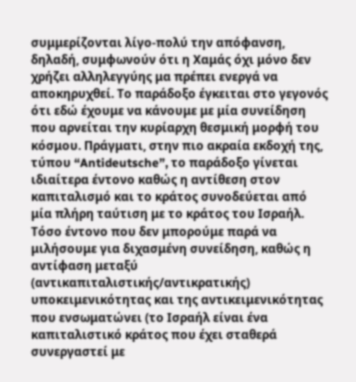συμμερίζονται λίγο-πολύ την απόφανση, δηλαδή, συμφωνούν ότι η Χαμάς όχι μόνο δεν χρήζει αλληλεγγύης μα πρέπει ενεργά να αποκηρυχθεί. Το παράδοξο έγκειται στο γεγονός ότι εδώ έχουμε να κάνουμε με μία συνείδηση που αρνείται την κυρίαρχη θεσμική μορφή του κόσμου. Πράγματι, στην πιο ακραία εκδοχή της, τύπου “Antideutsche”, το παράδοξο γίνεται ιδιαίτερα έντονο καθώς η αντίθεση στον καπιταλισμό και το κράτος συνοδεύεται από μία πλήρη ταύτιση με το κράτος του Ισραήλ. Τόσο έντονο που δεν μπορούμε παρά να μιλήσουμε για διχασμένη συνείδηση, καθώς η αντίφαση μεταξύ (αντικαπιταλιστικής/αντικρατικής) υποκειμενικότητας και της αντικειμενικότητας που ενσωματώνει (το Ισραήλ είναι ένα καπιταλιστικό κράτος που έχει σταθερά συνεργαστεί με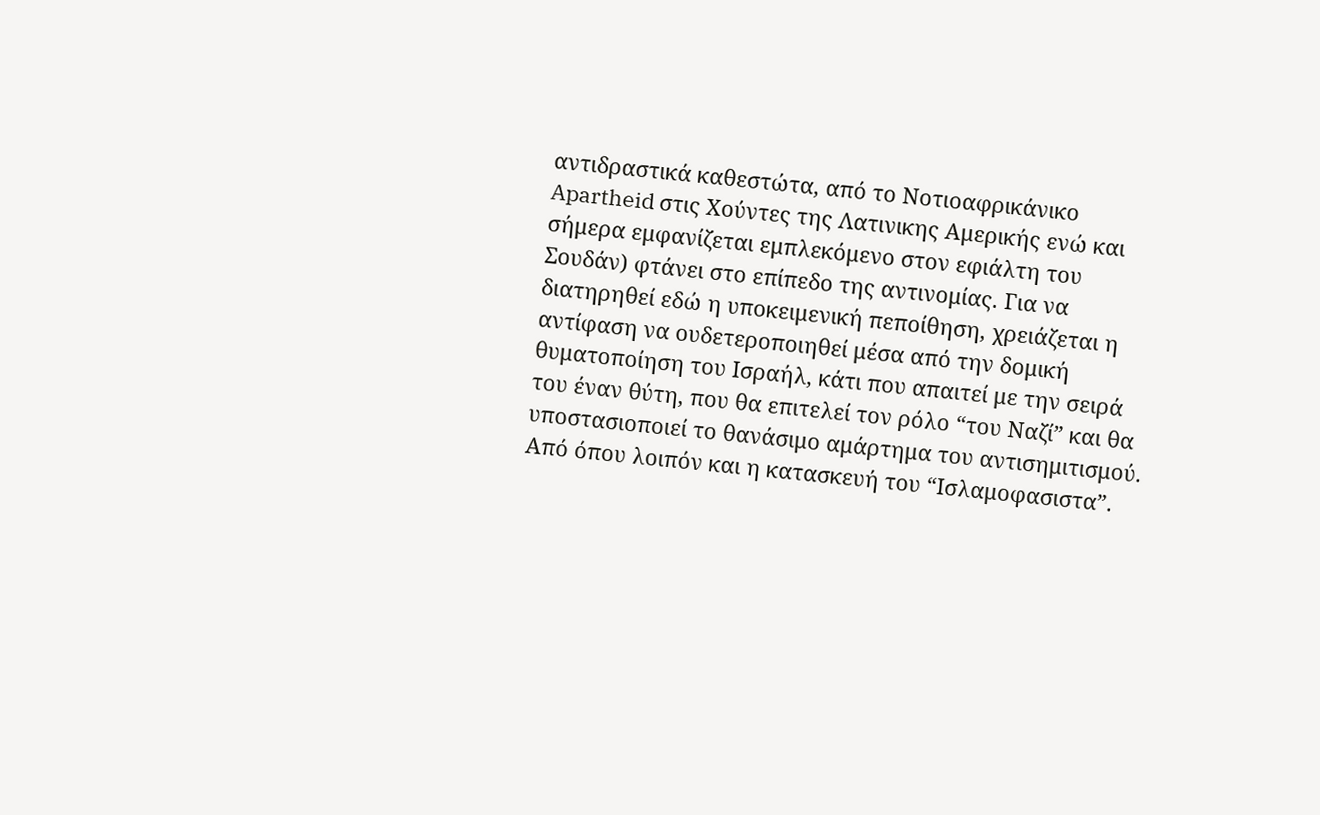αντιδραστικά καθεστώτα, από το Νοτιοαφρικάνικο Apartheid στις Χούντες της Λατινικης Αμερικής ενώ και σήμερα εμφανίζεται εμπλεκόμενο στον εφιάλτη του Σουδάν) φτάνει στο επίπεδο της αντινομίας. Για να διατηρηθεί εδώ η υποκειμενική πεποίθηση, χρειάζεται η αντίφαση να ουδετεροποιηθεί μέσα από την δομική θυματοποίηση του Ισραήλ, κάτι που απαιτεί με την σειρά του έναν θύτη, που θα επιτελεί τον ρόλο “του Ναζί” και θα υποστασιοποιεί το θανάσιμο αμάρτημα του αντισημιτισμού. Από όπου λοιπόν και η κατασκευή του “Ισλαμοφασιστα”.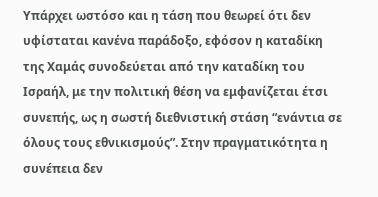Υπάρχει ωστόσο και η τάση που θεωρεί ότι δεν υφίσταται κανένα παράδοξο, εφόσον η καταδίκη της Χαμάς συνοδεύεται από την καταδίκη του Ισραήλ, με την πολιτική θέση να εμφανίζεται έτσι συνεπής, ως η σωστή διεθνιστική στάση “ενάντια σε όλους τους εθνικισμούς”. Στην πραγματικότητα η συνέπεια δεν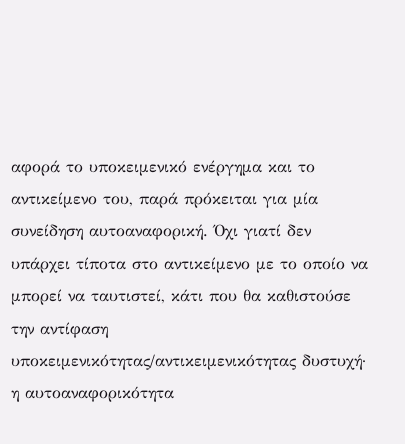αφορά το υποκειμενικό ενέργημα και το αντικείμενο του, παρά πρόκειται για μία συνείδηση αυτοαναφορική. Όχι γιατί δεν υπάρχει τίποτα στο αντικείμενο με το οποίο να μπορεί να ταυτιστεί, κάτι που θα καθιστούσε την αντίφαση υποκειμενικότητας/αντικειμενικότητας δυστυχή· η αυτοαναφορικότητα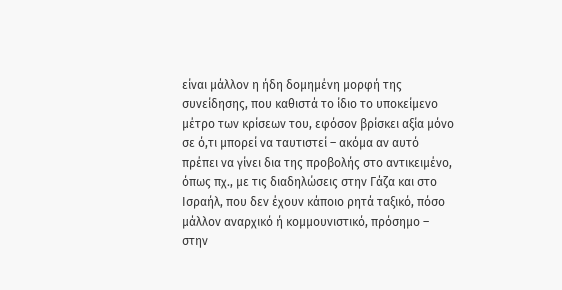είναι μάλλον η ήδη δομημένη μορφή της συνείδησης, που καθιστά το ίδιο το υποκείμενο μέτρο των κρίσεων του, εφόσον βρίσκει αξία μόνο σε ό,τι μπορεί να ταυτιστεί – ακόμα αν αυτό πρέπει να γίνει δια της προβολής στο αντικειμένο, όπως πχ., με τις διαδηλώσεις στην Γάζα και στο Ισραήλ, που δεν έχουν κάποιο ρητά ταξικό, πόσο μάλλον αναρχικό ή κομμουνιστικό, πρόσημο – στην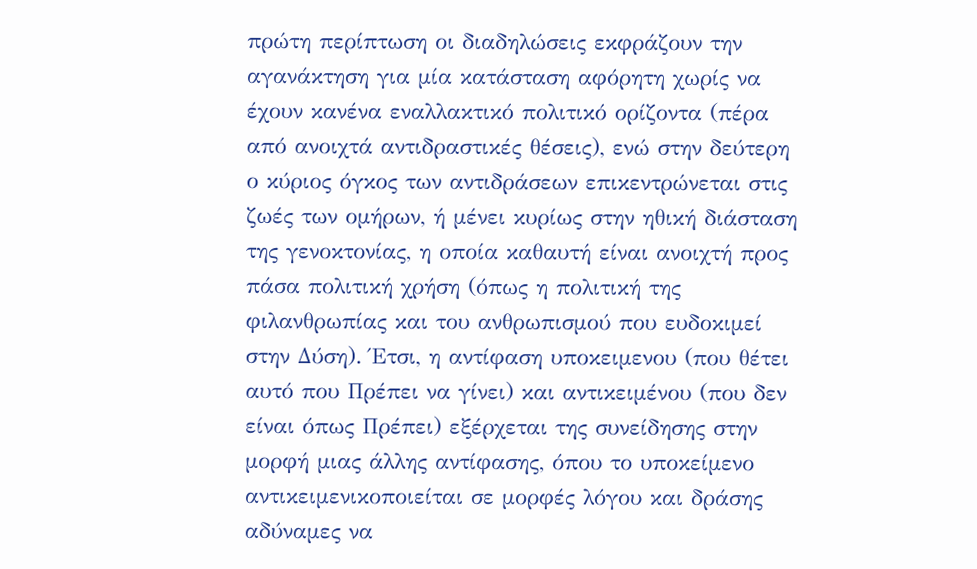πρώτη περίπτωση οι διαδηλώσεις εκφράζουν την αγανάκτηση για μία κατάσταση αφόρητη χωρίς να έχουν κανένα εναλλακτικό πολιτικό ορίζοντα (πέρα από ανοιχτά αντιδραστικές θέσεις), ενώ στην δεύτερη ο κύριος όγκος των αντιδράσεων επικεντρώνεται στις ζωές των ομήρων, ή μένει κυρίως στην ηθική διάσταση της γενοκτονίας, η οποία καθαυτή είναι ανοιχτή προς πάσα πολιτική χρήση (όπως η πολιτική της φιλανθρωπίας και του ανθρωπισμού που ευδοκιμεί στην Δύση). Έτσι, η αντίφαση υποκειμενου (που θέτει αυτό που Πρέπει να γίνει) και αντικειμένου (που δεν είναι όπως Πρέπει) εξέρχεται της συνείδησης στην μορφή μιας άλλης αντίφασης, όπου το υποκείμενο αντικειμενικοποιείται σε μορφές λόγου και δράσης αδύναμες να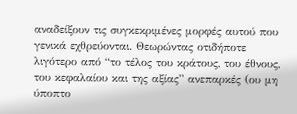αναδείξουν τις συγκεκριμένες μορφές αυτού που γενικά εχθρεύονται. Θεωρώντας οτιδήποτε λιγότερο από “το τέλος του κράτους, του έθνους, του κεφαλαίου και της αξίας” ανεπαρκές (ου μη ύποπτο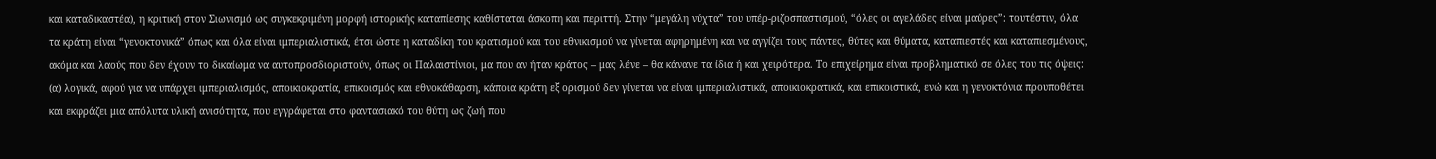και καταδικαστέα), η κριτική στον Σιωνισμό ως συγκεκριμένη μορφή ιστορικής καταπίεσης καθίσταται άσκοπη και περιττή. Στην “μεγάλη νύχτα” του υπέρ-ριζοσπαστισμού, “όλες οι αγελάδες είναι μαύρες”: τουτέστιν, όλα τα κράτη είναι “γενοκτονικά” όπως και όλα είναι ιμπεριαλιστικά, έτσι ώστε η καταδίκη του κρατισμού και του εθνικισμού να γίνεται αφηρημένη και να αγγίζει τους πάντες, θύτες και θύματα, καταπιεστές και καταπιεσμένους, ακόμα και λαούς που δεν έχουν το δικαίωμα να αυτοπροσδιοριστούν, όπως οι Παλαιστίνιοι, μα που αν ήταν κράτος – μας λένε – θα κάνανε τα ίδια ή και χειρότερα. Το επιχείρημα είναι προβληματικό σε όλες του τις όψεις: (α) λογικά, αφού για να υπάρχει ιμπεριαλισμός, αποικιοκρατία, επικοισμός και εθνοκάθαρση, κάποια κράτη εξ ορισμού δεν γίνεται να είναι ιμπεριαλιστικά, αποικιοκρατικά, και επικοιστικά, ενώ και η γενοκτόνια προυποθέτει και εκφράζει μια απόλυτα υλική ανισότητα, που εγγράφεται στο φαντασιακό του θύτη ως ζωή που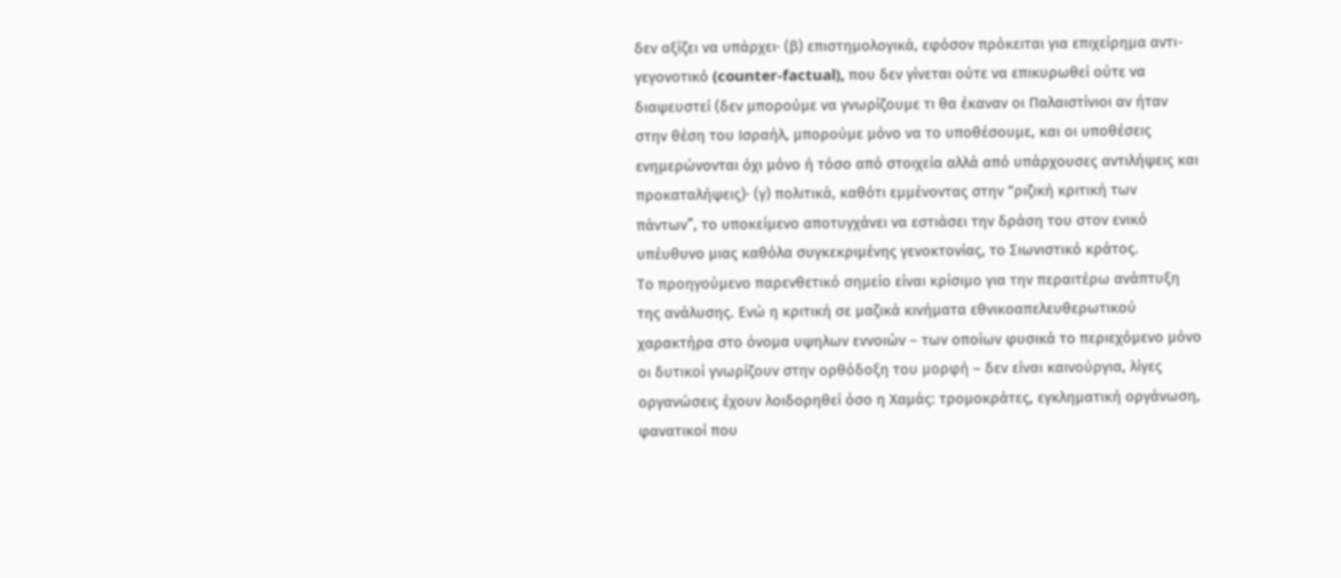δεν αξίζει να υπάρχει· (β) επιστημολογικά, εφόσον πρόκειται για επιχείρημα αντι-γεγονοτικό (counter-factual), που δεν γίνεται ούτε να επικυρωθεί ούτε να διαψευστεί (δεν μπορούμε να γνωρίζουμε τι θα έκαναν οι Παλαιστίνιοι αν ήταν στην θέση του Ισραήλ, μπορούμε μόνο να το υποθέσουμε, και οι υποθέσεις ενημερώνονται όχι μόνο ή τόσο από στοιχεία αλλά από υπάρχουσες αντιλήψεις και προκαταλήψεις)· (γ) πολιτικά, καθότι εμμένοντας στην “ριζική κριτική των πάντων”, το υποκείμενο αποτυγχάνει να εστιάσει την δράση του στον ενικό υπέυθυνο μιας καθόλα συγκεκριμένης γενοκτονίας, το Σιωνιστικό κράτος.
Το προηγούμενο παρενθετικό σημείο είναι κρίσιμο για την περαιτέρω ανάπτυξη της ανάλυσης. Ενώ η κριτική σε μαζικά κινήματα εθνικοαπελευθερωτικού χαρακτήρα στο όνομα υψηλων εννοιών – των οποίων φυσικά το περιεχόμενο μόνο οι δυτικοί γνωρίζουν στην ορθόδοξη του μορφή – δεν είναι καινούργια, λίγες οργανώσεις έχουν λοιδορηθεί όσο η Χαμάς: τρομοκράτες, εγκληματική οργάνωση, φανατικοί που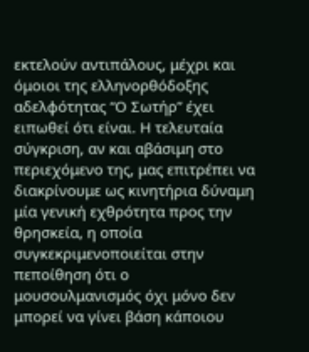εκτελούν αντιπάλους, μέχρι και όμοιοι της ελληνορθόδοξης αδελφότητας “Ο Σωτήρ” έχει ειπωθεί ότι είναι. Η τελευταία σύγκριση, αν και αβάσιμη στο περιεχόμενο της, μας επιτρέπει να διακρίνουμε ως κινητήρια δύναμη μία γενική εχθρότητα προς την θρησκεία, η οποία συγκεκριμενοποιείται στην πεποίθηση ότι ο μουσουλμανισμός όχι μόνο δεν μπορεί να γίνει βάση κάποιου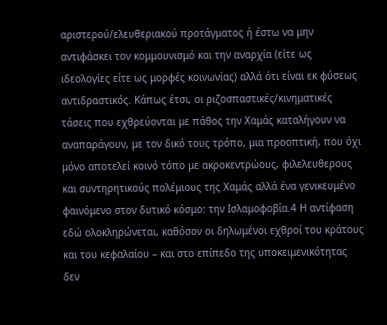αριστερού/ελευθεριακού προτάγματος ή έστω να μην αντιφάσκει τον κομμουνισμό και την αναρχία (είτε ως ιδεολογίες είτε ως μορφές κοινωνίας) αλλά ότι είναι εκ φύσεως αντιδραστικός. Κάπως έτσι, οι ριζοσπαστικές/κινηματικές τάσεις που εχθρεύονται με πάθος την Χαμάς καταλήγουν να αναπαράγουν, με τον δικό τους τρόπο, μια προοπτική, που όχι μόνο αποτελεί κοινό τόπο με ακροκεντρώους, φιλελευθερους και συντηρητικούς πολέμιους της Χαμάς αλλά ένα γενικευμένο φαινόμενο στον δυτικό κόσμο: την Ισλαμοφοβία.4 Η αντίφαση εδώ ολοκληρώνεται, καθόσον οι δηλωμένοι εχθροί του κράτους και του κεφαλαίου – και στο επίπεδο της υποκειμενικότητας δεν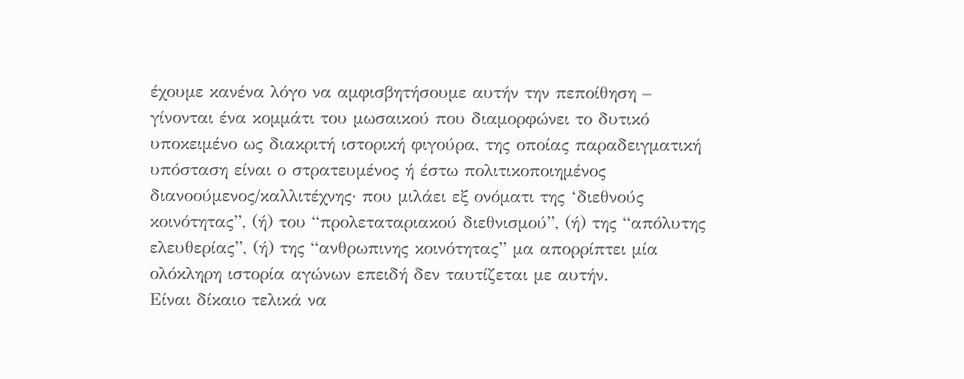έχουμε κανένα λόγο να αμφισβητήσουμε αυτήν την πεποίθηση – γίνονται ένα κομμάτι του μωσαικού που διαμορφώνει το δυτικό υποκειμένο ως διακριτή ιστορική φιγούρα, της οποίας παραδειγματική υπόσταση είναι ο στρατευμένος ή έστω πολιτικοποιημένος διανοούμενος/καλλιτέχνης· που μιλάει εξ ονόματι της ‘διεθνούς κοινότητας”, (ή) του “προλεταταριακού διεθνισμού”, (ή) της “απόλυτης ελευθερίας”, (ή) της “ανθρωπινης κοινότητας” μα απορρίπτει μία ολόκληρη ιστορία αγώνων επειδή δεν ταυτίζεται με αυτήν.
Είναι δίκαιο τελικά να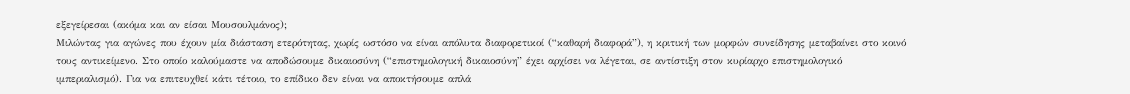εξεγείρεσαι (ακόμα και αν είσαι Μουσουλμάνος);
Μιλώντας για αγώνες που έχουν μία διάσταση ετερότητας, χωρίς ωστόσο να είναι απόλυτα διαφορετικοί (“καθαρή διαφορά”), η κριτική των μορφών συνείδησης μεταβαίνει στο κοινό τους αντικείμενο. Στο οποίο καλούμαστε να αποδώσουμε δικαιοσύνη (“επιστημολογική δικαιοσύνη” έχει αρχίσει να λέγεται, σε αντίστιξη στον κυρίαρχο επιστημολογικό ιμπεριαλισμό). Για να επιτευχθεί κάτι τέτοιο, το επίδικο δεν είναι να αποκτήσουμε απλά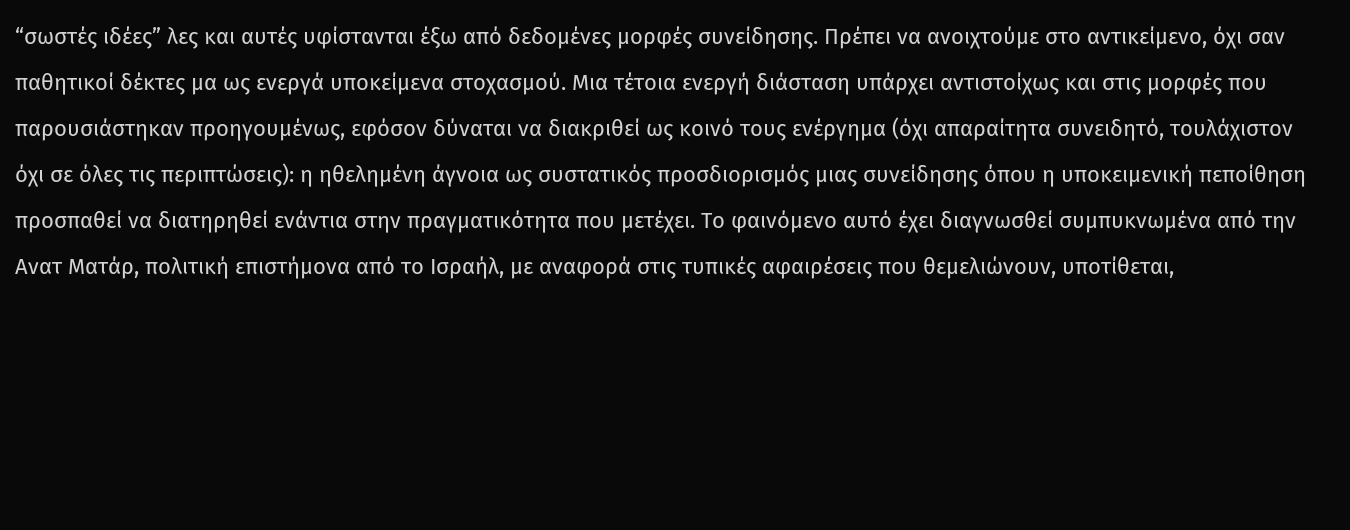“σωστές ιδέες” λες και αυτές υφίστανται έξω από δεδομένες μορφές συνείδησης. Πρέπει να ανοιχτούμε στο αντικείμενο, όχι σαν παθητικοί δέκτες μα ως ενεργά υποκείμενα στοχασμού. Μια τέτοια ενεργή διάσταση υπάρχει αντιστοίχως και στις μορφές που παρουσιάστηκαν προηγουμένως, εφόσον δύναται να διακριθεί ως κοινό τους ενέργημα (όχι απαραίτητα συνειδητό, τουλάχιστον όχι σε όλες τις περιπτώσεις): η ηθελημένη άγνοια ως συστατικός προσδιορισμός μιας συνείδησης όπου η υποκειμενική πεποίθηση προσπαθεί να διατηρηθεί ενάντια στην πραγματικότητα που μετέχει. Το φαινόμενο αυτό έχει διαγνωσθεί συμπυκνωμένα από την Ανατ Ματάρ, πολιτική επιστήμονα από το Ισραήλ, με αναφορά στις τυπικές αφαιρέσεις που θεμελιώνουν, υποτίθεται,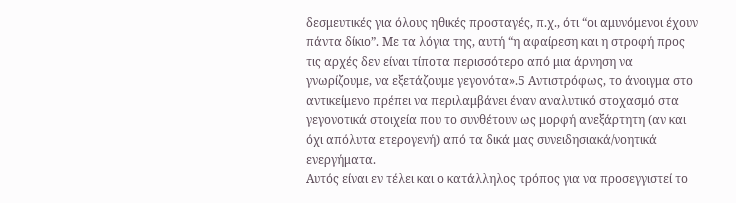δεσμευτικές για όλους ηθικές προσταγές, π.χ., ότι “οι αμυνόμενοι έχουν πάντα δίκιο”. Με τα λόγια της, αυτή “η αφαίρεση και η στροφή προς τις αρχές δεν είναι τίποτα περισσότερο από μια άρνηση να γνωρίζουμε, να εξετάζουμε γεγονότα».5 Αντιστρόφως, το άνοιγμα στο αντικείμενο πρέπει να περιλαμβάνει έναν αναλυτικό στοχασμό στα γεγονοτικά στοιχεία που το συνθέτουν ως μορφή ανεξάρτητη (αν και όχι απόλυτα ετερογενή) από τα δικά μας συνειδησιακά/νοητικά ενεργήματα.
Αυτός είναι εν τέλει και ο κατάλληλος τρόπος για να προσεγγιστεί το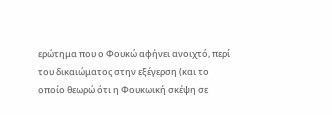ερώτημα που ο Φουκώ αφήνει ανοιχτό, περί του δικαιώματος στην εξέγερση (και το οποίο θεωρώ ότι η Φουκωική σκέψη σε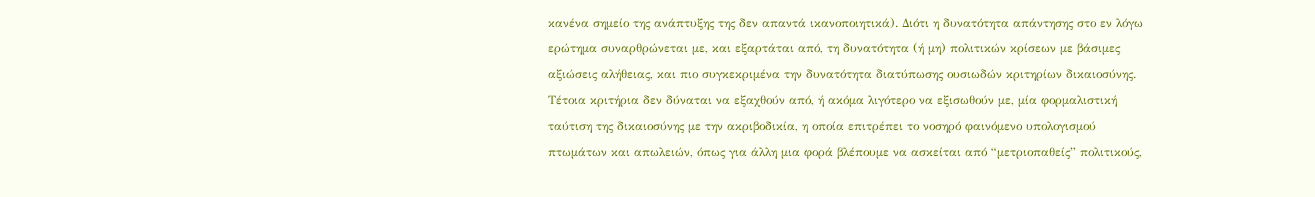κανένα σημείο της ανάπτυξης της δεν απαντά ικανοποιητικά). Διότι η δυνατότητα απάντησης στο εν λόγω ερώτημα συναρθρώνεται με, και εξαρτάται από, τη δυνατότητα (ή μη) πολιτικών κρίσεων με βάσιμες αξιώσεις αλήθειας, και πιο συγκεκριμένα την δυνατότητα διατύπωσης ουσιωδών κριτηρίων δικαιοσύνης. Τέτοια κριτήρια δεν δύναται να εξαχθούν από, ή ακόμα λιγότερο να εξισωθούν με, μία φορμαλιστική ταύτιση της δικαιοσύνης με την ακριβοδικία, η οποία επιτρέπει το νοσηρό φαινόμενο υπολογισμού πτωμάτων και απωλειών, όπως για άλλη μια φορά βλέπουμε να ασκείται από “μετριοπαθείς” πολιτικούς,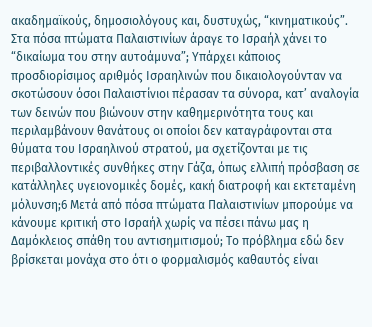ακαδημαϊκούς, δημοσιολόγους και, δυστυχώς, “κινηματικούς”. Στα πόσα πτώματα Παλαιστινίων άραγε το Ισραήλ χάνει το “δικαίωμα του στην αυτοάμυνα”; Υπάρχει κάποιος προσδιορίσιμος αριθμός Ισραηλινών που δικαιολογούνταν να σκοτώσουν όσοι Παλαιστίνιοι πέρασαν τα σύνορα, κατ’ αναλογία των δεινών που βιώνουν στην καθημερινότητα τους και περιλαμβάνουν θανάτους οι οποίοι δεν καταγράφονται στα θύματα του Ισραηλινού στρατού, μα σχετίζονται με τις περιβαλλοντικές συνθήκες στην Γάζα, όπως ελλιπή πρόσβαση σε κατάλληλες υγειονομικές δομές, κακή διατροφή και εκτεταμένη μόλυνση;6 Μετά από πόσα πτώματα Παλαιστινίων μπορούμε να κάνουμε κριτική στο Ισραήλ χωρίς να πέσει πάνω μας η Δαμόκλειος σπάθη του αντισημιτισμού; Το πρόβλημα εδώ δεν βρίσκεται μονάχα στο ότι ο φορμαλισμός καθαυτός είναι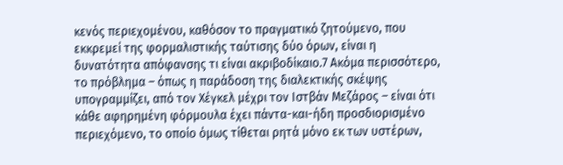κενός περιεχομένου, καθόσον το πραγματικό ζητούμενο, που εκκρεμεί της φορμαλιστικής ταύτισης δύο όρων, είναι η δυνατότητα απόφανσης τι είναι ακριβοδίκαιο.7 Ακόμα περισσότερο, το πρόβλημα – όπως η παράδοση της διαλεκτικής σκέψης υπογραμμίζει, από τον Χέγκελ μέχρι τον Ιστβάν Μεζάρος – είναι ότι κάθε αφηρημένη φόρμουλα έχει πάντα-και-ήδη προσδιορισμένο περιεχόμενο, το οποίο όμως τίθεται ρητά μόνο εκ των υστέρων,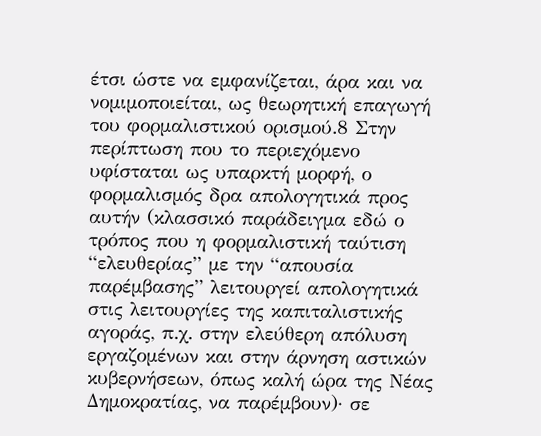έτσι ώστε να εμφανίζεται, άρα και να νομιμοποιείται, ως θεωρητική επαγωγή του φορμαλιστικού ορισμού.8 Στην περίπτωση που το περιεχόμενο υφίσταται ως υπαρκτή μορφή, ο φορμαλισμός δρα απολογητικά προς αυτήν (κλασσικό παράδειγμα εδώ ο τρόπος που η φορμαλιστική ταύτιση “ελευθερίας” με την “απουσία παρέμβασης” λειτουργεί απολογητικά στις λειτουργίες της καπιταλιστικής αγοράς, π.χ. στην ελεύθερη απόλυση εργαζομένων και στην άρνηση αστικών κυβερνήσεων, όπως καλή ώρα της Νέας Δημοκρατίας, να παρέμβουν)· σε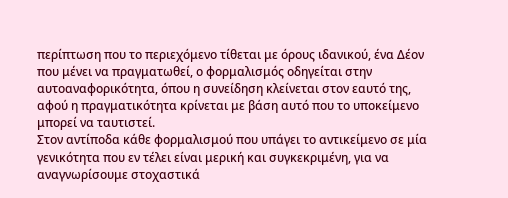περίπτωση που το περιεχόμενο τίθεται με όρους ιδανικού, ένα Δέον που μένει να πραγματωθεί, ο φορμαλισμός οδηγείται στην αυτοαναφορικότητα, όπου η συνείδηση κλείνεται στον εαυτό της, αφού η πραγματικότητα κρίνεται με βάση αυτό που το υποκείμενο μπορεί να ταυτιστεί.
Στον αντίποδα κάθε φορμαλισμού που υπάγει το αντικείμενο σε μία γενικότητα που εν τέλει είναι μερική και συγκεκριμένη, για να αναγνωρίσουμε στοχαστικά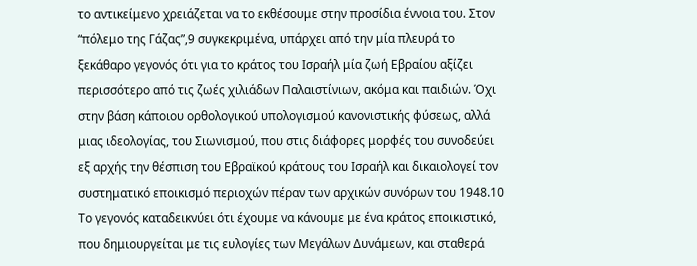το αντικείμενο χρειάζεται να το εκθέσουμε στην προσίδια έννοια του. Στον “πόλεμο της Γάζας”,9 συγκεκριμένα, υπάρχει από την μία πλευρά το ξεκάθαρο γεγονός ότι για το κράτος του Ισραήλ μία ζωή Εβραίου αξίζει περισσότερο από τις ζωές χιλιάδων Παλαιστίνιων, ακόμα και παιδιών. Όχι στην βάση κάποιου ορθολογικού υπολογισμού κανονιστικής φύσεως, αλλά μιας ιδεολογίας, του Σιωνισμού, που στις διάφορες μορφές του συνοδεύει εξ αρχής την θέσπιση του Εβραϊκού κράτους του Ισραήλ και δικαιολογεί τον συστηματικό εποικισμό περιοχών πέραν των αρχικών συνόρων του 1948.10 Το γεγονός καταδεικνύει ότι έχουμε να κάνουμε με ένα κράτος εποικιστικό, που δημιουργείται με τις ευλογίες των Μεγάλων Δυνάμεων, και σταθερά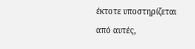έκτοτε υποστηρίζεται από αυτές,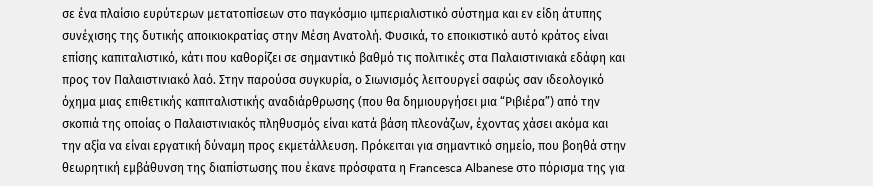σε ένα πλαίσιο ευρύτερων μετατοπίσεων στο παγκόσμιο ιμπεριαλιστικό σύστημα και εν είδη άτυπης συνέχισης της δυτικής αποικιοκρατίας στην Μέση Ανατολή. Φυσικά, το εποικιστικό αυτό κράτος είναι επίσης καπιταλιστικό, κάτι που καθορίζει σε σημαντικό βαθμό τις πολιτικές στα Παλαιστινιακά εδάφη και προς τον Παλαιστινιακό λαό. Στην παρούσα συγκυρία, ο Σιωνισμός λειτουργεί σαφώς σαν ιδεολογικό όχημα μιας επιθετικής καπιταλιστικής αναδιάρθρωσης (που θα δημιουργήσει μια “Ριβιέρα”) από την σκοπιά της οποίας ο Παλαιστινιακός πληθυσμός είναι κατά βάση πλεονάζων, έχοντας χάσει ακόμα και την αξία να είναι εργατική δύναμη προς εκμετάλλευση. Πρόκειται για σημαντικό σημείο, που βοηθά στην θεωρητική εμβάθυνση της διαπίστωσης που έκανε πρόσφατα η Francesca Albanese στο πόρισμα της για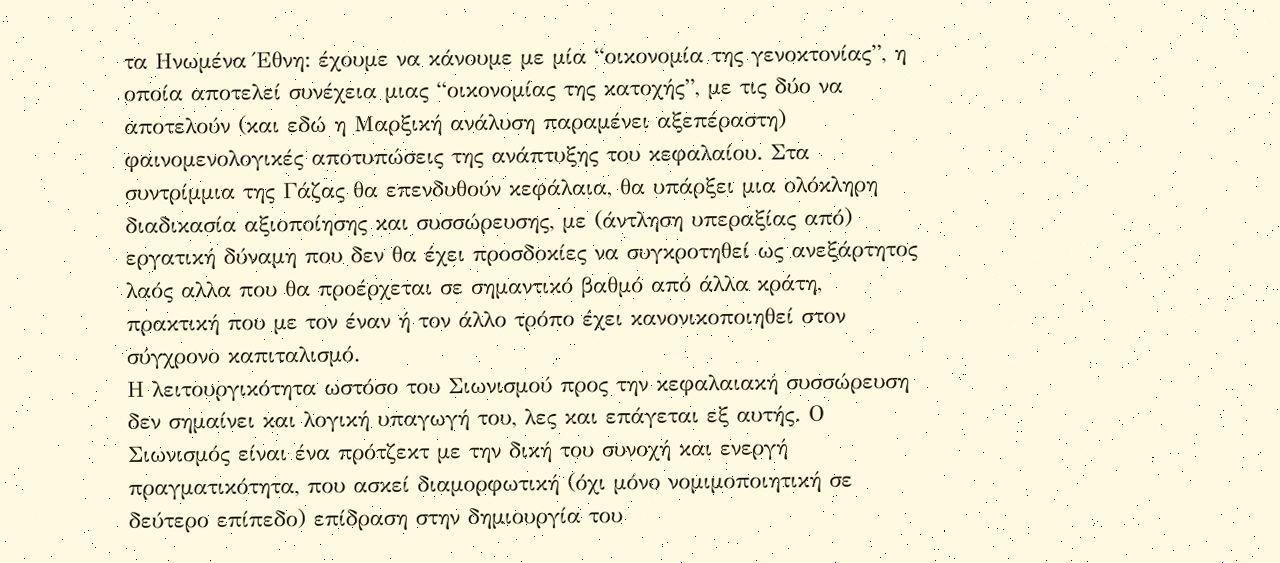τα Ηνωμένα Έθνη: έχουμε να κάνουμε με μία “οικονομία της γενοκτονίας”, η οποία αποτελεί συνέχεια μιας “οικονομίας της κατοχής”, με τις δύο να αποτελούν (και εδώ η Μαρξική ανάλυση παραμένει αξεπέραστη) φαινομενολογικές αποτυπώσεις της ανάπτυξης του κεφαλαίου. Στα συντρίμμια της Γάζας θα επενδυθούν κεφάλαια, θα υπάρξει μια ολόκληρη διαδικασία αξιοποίησης και συσσώρευσης, με (άντληση υπεραξίας από) εργατική δύναμη που δεν θα έχει προσδοκίες να συγκροτηθεί ως ανεξάρτητος λαός αλλα που θα προέρχεται σε σημαντικό βαθμό από άλλα κράτη, πρακτική που με τον έναν ή τον άλλο τρόπο έχει κανονικοποιηθεί στον σύγχρονο καπιταλισμό.
Η λειτουργικότητα ωστόσο του Σιωνισμού προς την κεφαλαιακή συσσώρευση δεν σημαίνει και λογική υπαγωγή του, λες και επάγεται εξ αυτής. Ο Σιωνισμός είναι ένα πρότζεκτ με την δική του συνοχή και ενεργή πραγματικότητα, που ασκεί διαμορφωτική (όχι μόνο νομιμοποιητική σε δεύτερο επίπεδο) επίδραση στην δημιουργία του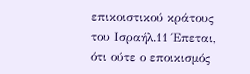επικοιστικού κράτους του Ισραήλ.11 Έπεται, ότι ούτε ο εποικισμός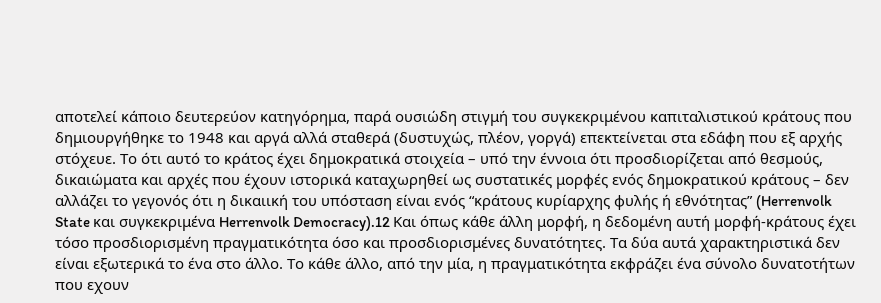αποτελεί κάποιο δευτερεύον κατηγόρημα, παρά ουσιώδη στιγμή του συγκεκριμένου καπιταλιστικού κράτους που δημιουργήθηκε το 1948 και αργά αλλά σταθερά (δυστυχώς, πλέον, γοργά) επεκτείνεται στα εδάφη που εξ αρχής στόχευε. Το ότι αυτό το κράτος έχει δημοκρατικά στοιχεία – υπό την έννοια ότι προσδιορίζεται από θεσμούς, δικαιώματα και αρχές που έχουν ιστορικά καταχωρηθεί ως συστατικές μορφές ενός δημοκρατικού κράτους – δεν αλλάζει το γεγονός ότι η δικαιική του υπόσταση είναι ενός “κράτους κυρίαρχης φυλής ή εθνότητας” (Herrenvolk State και συγκεκριμένα Herrenvolk Democracy).12 Και όπως κάθε άλλη μορφή, η δεδομένη αυτή μορφή-κράτους έχει τόσο προσδιορισμένη πραγματικότητα όσο και προσδιορισμένες δυνατότητες. Τα δύα αυτά χαρακτηριστικά δεν είναι εξωτερικά το ένα στο άλλο. Το κάθε άλλο, από την μία, η πραγματικότητα εκφράζει ένα σύνολο δυνατοτήτων που εχουν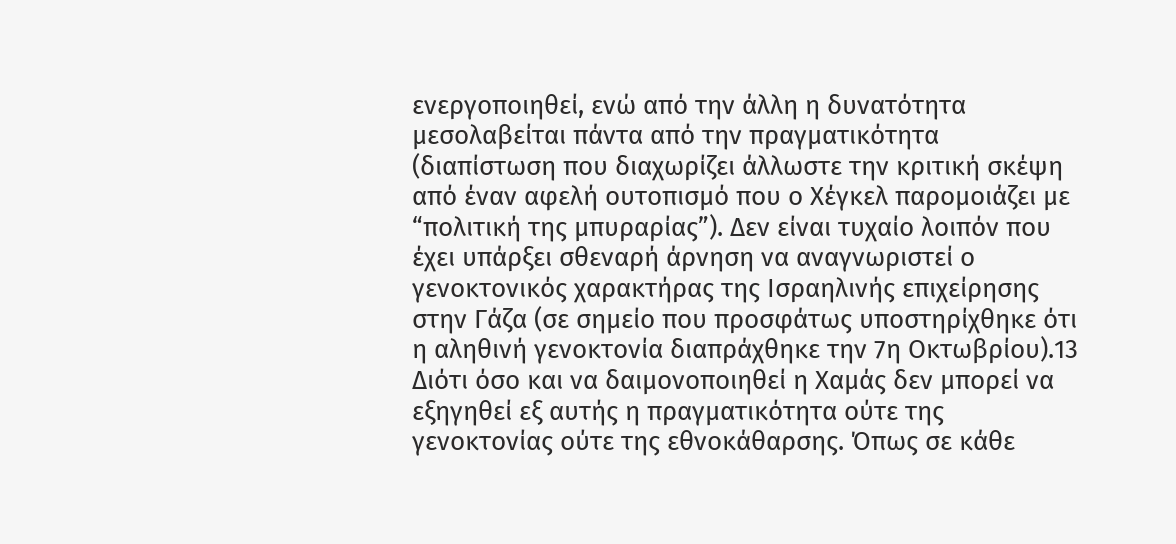ενεργοποιηθεί, ενώ από την άλλη η δυνατότητα μεσολαβείται πάντα από την πραγματικότητα (διαπίστωση που διαχωρίζει άλλωστε την κριτική σκέψη από έναν αφελή ουτοπισμό που ο Χέγκελ παρομοιάζει με “πολιτική της μπυραρίας”). Δεν είναι τυχαίο λοιπόν που έχει υπάρξει σθεναρή άρνηση να αναγνωριστεί ο γενοκτονικός χαρακτήρας της Ισραηλινής επιχείρησης στην Γάζα (σε σημείο που προσφάτως υποστηρίχθηκε ότι η αληθινή γενοκτονία διαπράχθηκε την 7η Οκτωβρίου).13 Διότι όσο και να δαιμονοποιηθεί η Χαμάς δεν μπορεί να εξηγηθεί εξ αυτής η πραγματικότητα ούτε της γενοκτονίας ούτε της εθνοκάθαρσης. Όπως σε κάθε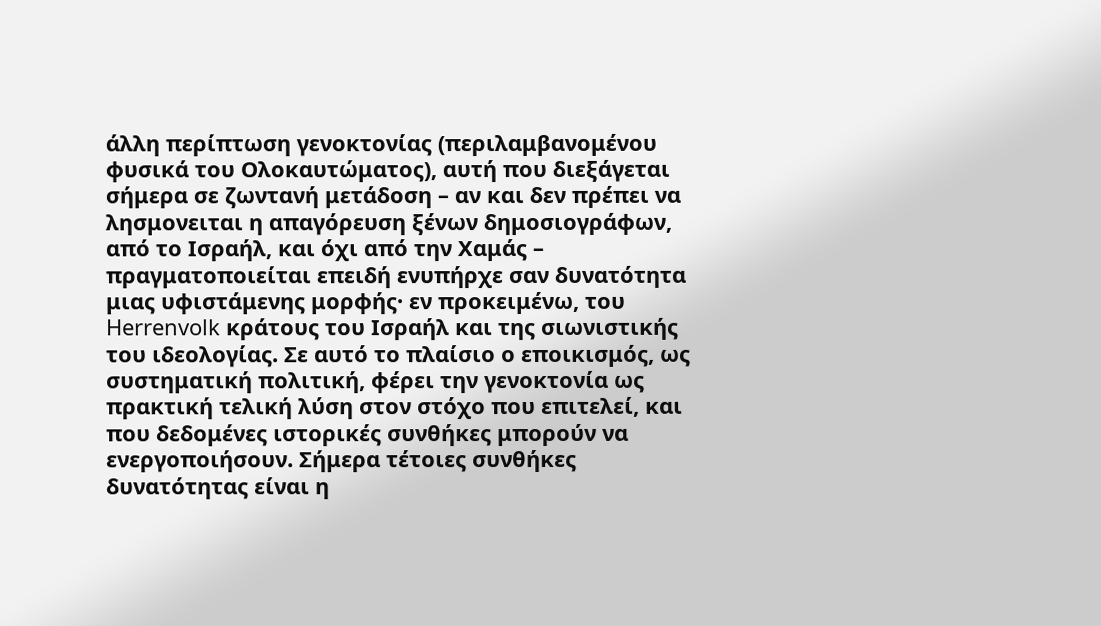άλλη περίπτωση γενοκτονίας (περιλαμβανομένου φυσικά του Ολοκαυτώματος), αυτή που διεξάγεται σήμερα σε ζωντανή μετάδοση – αν και δεν πρέπει να λησμονειται η απαγόρευση ξένων δημοσιογράφων, από το Ισραήλ, και όχι από την Χαμάς – πραγματοποιείται επειδή ενυπήρχε σαν δυνατότητα μιας υφιστάμενης μορφής· εν προκειμένω, του Herrenvolk κράτους του Ισραήλ και της σιωνιστικής του ιδεολογίας. Σε αυτό το πλαίσιο ο εποικισμός, ως συστηματική πολιτική, φέρει την γενοκτονία ως πρακτική τελική λύση στον στόχο που επιτελεί, και που δεδομένες ιστορικές συνθήκες μπορούν να ενεργοποιήσουν. Σήμερα τέτοιες συνθήκες δυνατότητας είναι η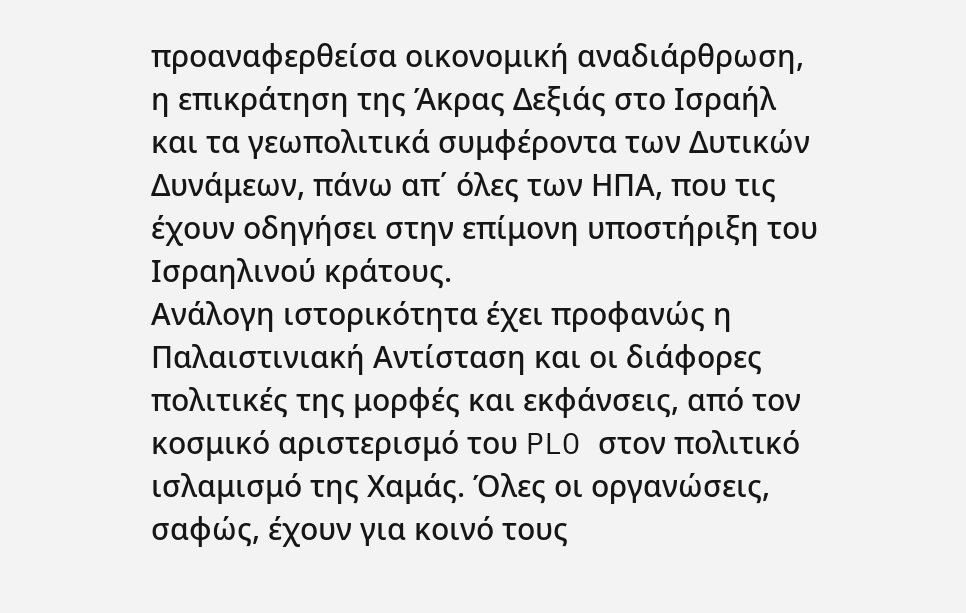προαναφερθείσα οικονομική αναδιάρθρωση, η επικράτηση της Άκρας Δεξιάς στο Ισραήλ και τα γεωπολιτικά συμφέροντα των Δυτικών Δυνάμεων, πάνω απ΄ όλες των ΗΠΑ, που τις έχουν οδηγήσει στην επίμονη υποστήριξη του Ισραηλινού κράτους.
Ανάλογη ιστορικότητα έχει προφανώς η Παλαιστινιακή Αντίσταση και οι διάφορες πολιτικές της μορφές και εκφάνσεις, από τον κοσμικό αριστερισμό του PLO στον πολιτικό ισλαμισμό της Χαμάς. Όλες οι οργανώσεις, σαφώς, έχουν για κοινό τους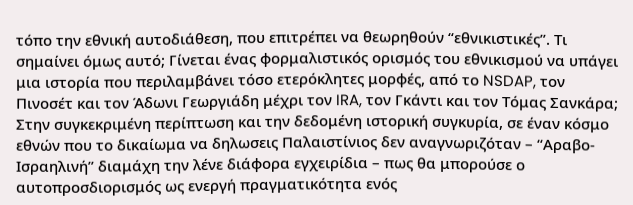τόπο την εθνική αυτοδιάθεση, που επιτρέπει να θεωρηθούν “εθνικιστικές”. Τι σημαίνει όμως αυτό; Γίνεται ένας φορμαλιστικός ορισμός του εθνικισμού να υπάγει μια ιστορία που περιλαμβάνει τόσο ετερόκλητες μορφές, από το NSDAP, τον Πινοσέτ και τον Άδωνι Γεωργιάδη μέχρι τον IRA, τον Γκάντι και τον Τόμας Σανκάρα; Στην συγκεκριμένη περίπτωση και την δεδομένη ιστορική συγκυρία, σε έναν κόσμο εθνών που το δικαίωμα να δηλωσεις Παλαιστίνιος δεν αναγνωριζόταν – “Αραβο-Ισραηλινή” διαμάχη την λένε διάφορα εγχειρίδια – πως θα μπορούσε ο αυτοπροσδιορισμός ως ενεργή πραγματικότητα ενός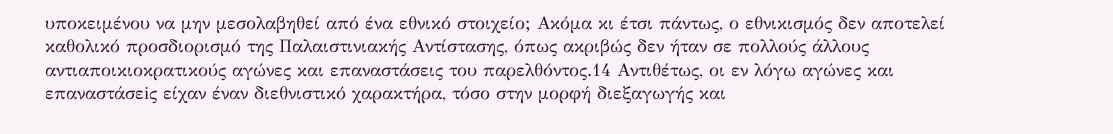υποκειμένου να μην μεσολαβηθεί από ένα εθνικό στοιχείο; Ακόμα κι έτσι πάντως, ο εθνικισμός δεν αποτελεί καθολικό προσδιορισμό της Παλαιστινιακής Αντίστασης, όπως ακριβώς δεν ήταν σε πολλούς άλλους αντιαποικιοκρατικούς αγώνες και επαναστάσεις του παρελθόντος.14 Αντιθέτως, οι εν λόγω αγώνες και επαναστάσεiς είχαν έναν διεθνιστικό χαρακτήρα, τόσο στην μορφή διεξαγωγής και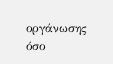οργάνωσης όσο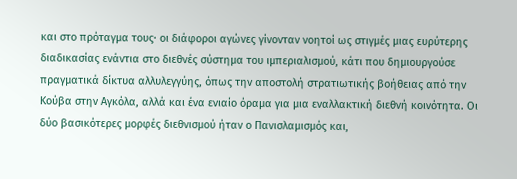και στο πρόταγμα τους· οι διάφοροι αγώνες γίνονταν νοητοί ως στιγμές μιας ευρύτερης διαδικασίας ενάντια στο διεθνές σύστημα του ιμπεριαλισμού, κάτι που δημιουργούσε πραγματικά δίκτυα αλλυλεγγύης, όπως την αποστολή στρατιωτικής βοήθειας από την Κούβα στην Αγκόλα, αλλά και ένα ενιαίο όραμα για μια εναλλακτική διεθνή κοινότητα. Οι δύο βασικότερες μορφές διεθνισμού ήταν ο Πανισλαμισμός και,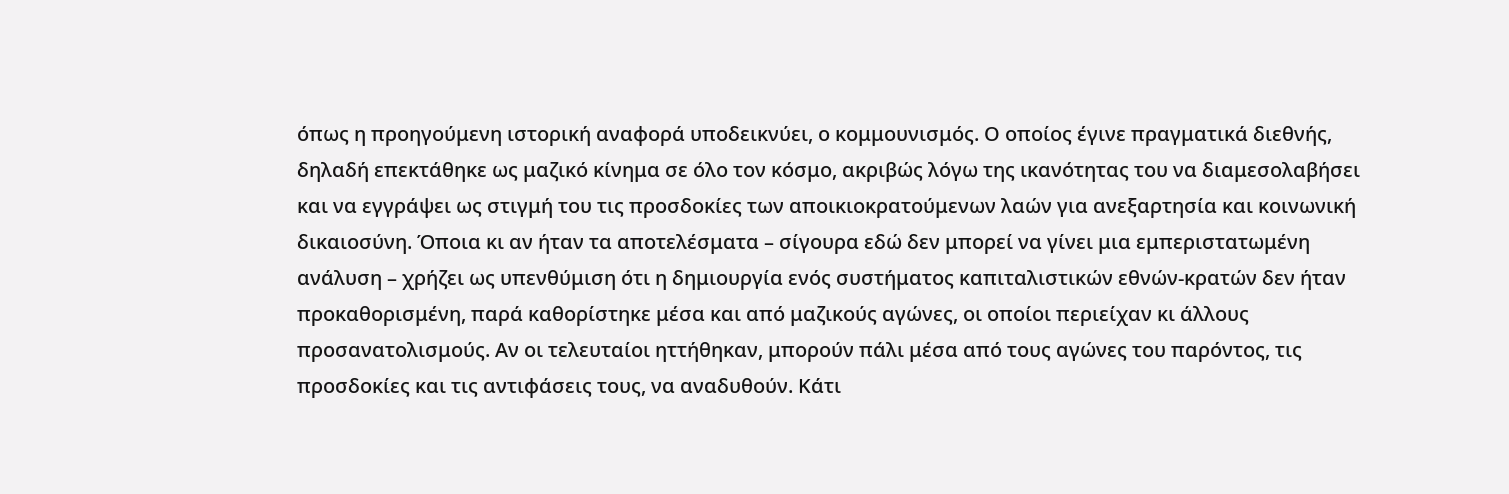όπως η προηγούμενη ιστορική αναφορά υποδεικνύει, ο κομμουνισμός. Ο οποίος έγινε πραγματικά διεθνής, δηλαδή επεκτάθηκε ως μαζικό κίνημα σε όλο τον κόσμο, ακριβώς λόγω της ικανότητας του να διαμεσολαβήσει και να εγγράψει ως στιγμή του τις προσδοκίες των αποικιοκρατούμενων λαών για ανεξαρτησία και κοινωνική δικαιοσύνη. Όποια κι αν ήταν τα αποτελέσματα – σίγουρα εδώ δεν μπορεί να γίνει μια εμπεριστατωμένη ανάλυση – χρήζει ως υπενθύμιση ότι η δημιουργία ενός συστήματος καπιταλιστικών εθνών-κρατών δεν ήταν προκαθορισμένη, παρά καθορίστηκε μέσα και από μαζικούς αγώνες, οι οποίοι περιείχαν κι άλλους προσανατολισμούς. Αν οι τελευταίοι ηττήθηκαν, μπορούν πάλι μέσα από τους αγώνες του παρόντος, τις προσδοκίες και τις αντιφάσεις τους, να αναδυθούν. Κάτι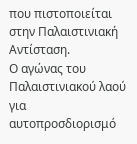που πιστοποιείται στην Παλαιστινιακή Αντίσταση.
Ο αγώνας του Παλαιστινιακού λαού για αυτοπροσδιορισμό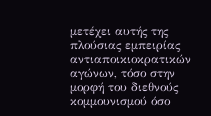μετέχει αυτής της πλούσιας εμπειρίας αντιαποικιοκρατικών αγώνων, τόσο στην μορφή του διεθνούς κομμουνισμού όσο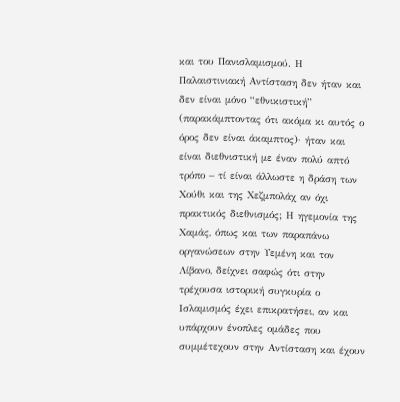και του Πανισλαμισμού. Η Παλαιστινιακή Αντίσταση δεν ήταν και δεν είναι μόνο “εθνικιστική” (παρακάμπτοντας ότι ακόμα κι αυτός ο όρος δεν είναι άκαμπτος)· ήταν και είναι διεθνιστική με έναν πολύ απτό τρόπο – τί είναι άλλωστε η δράση των Χούθι και της Χεζμπολάχ αν όχι πρακτικός διεθνισμός; Η ηγεμονία της Χαμάς, όπως και των παραπάνω οργανώσεων στην Υεμένη και τον Λίβανο, δείχνει σαφώς ότι στην τρέχουσα ιστορική συγκυρία ο Ισλαμισμός έχει επικρατήσει, αν και υπάρχουν ένοπλες ομάδες που συμμέτεχουν στην Αντίσταση και έχουν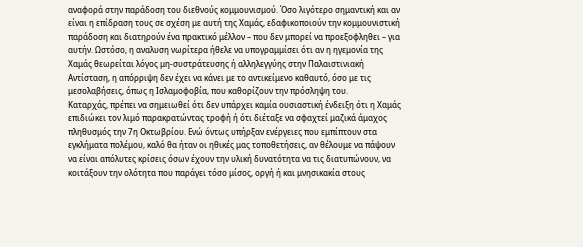αναφορά στην παράδοση του διεθνούς κομμουνισμού. Όσο λιγότερο σημαντική και αν είναι η επίδραση τους σε σχέση με αυτή της Χαμάς, εδαφικοποιούν την κομμουνιστική παράδοση και διατηρούν ένα πρακτικό μέλλον – που δεν μπορεί να προεξοφληθει – για αυτήν. Ωστόσο, η αναλυση νωρίτερα ήθελε να υπογραμμίσει ότι αν η ηγεμονία της Χαμάς θεωρείται λόγος μη-συστράτευσης ή αλληλεγγύης στην Παλαιστινιακή Αντίσταση, η απόρριψη δεν έχει να κάνει με το αντικείμενο καθαυτό, όσο με τις μεσολαβήσεις, όπως η Ισλαμοφοβία, που καθορίζουν την πρόσληψη του.
Καταρχάς, πρέπει να σημειωθεί ότι δεν υπάρχει καμία ουσιαστική ένδειξη ότι η Χαμάς επιδιώκει τον λιμό παρακρατώντας τροφή ή ότι διέταξε να σφαχτεί μαζικά άμαχος πληθυσμός την 7η Οκτωβρίου. Ενώ όντως υπήρξαν ενέργειες που εμπίπτουν στα εγκλήματα πολέμου, καλό θα ήταν οι ηθικές μας τοποθετήσεις, αν θέλουμε να πάψουν να είναι απόλυτες κρίσεις όσων έχουν την υλική δυνατότητα να τις διατυπώνουν, να κοιτάξουν την ολότητα που παράγει τόσο μίσος, οργή ή και μνησικακία στους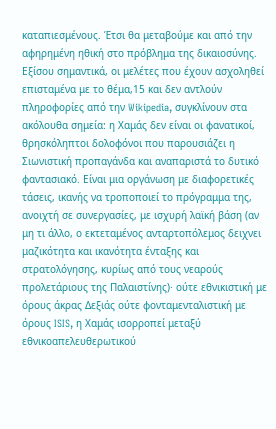καταπιεσμένους. Έτσι θα μεταβούμε και από την αφηρημένη ηθική στο πρόβλημα της δικαιοσύνης. Εξίσου σημαντικά, οι μελέτες που έχουν ασχοληθεί επισταμένα με το θέμα,15 και δεν αντλούν πληροφορίες από την Wikipedia, συγκλίνουν στα ακόλουθα σημεία: η Χαμάς δεν είναι οι φανατικοί, θρησκόληπτοι δολοφόνοι που παρουσιάζει η Σιωνιστική προπαγάνδα και αναπαριστά το δυτικό φαντασιακό. Είναι μια οργάνωση με διαφορετικές τάσεις, ικανής να τροποποιεί το πρόγραμμα της, ανοιχτή σε συνεργασίες, με ισχυρή λαϊκή βάση (αν μη τι άλλο, ο εκτεταμένος ανταρτοπόλεμος δειχνει μαζικότητα και ικανότητα ένταξης και στρατολόγησης, κυρίως από τους νεαρούς προλετάριους της Παλαιστίνης)· ούτε εθνικιστική με όρους άκρας Δεξιάς ούτε φονταμενταλιστική με όρους ISIS, η Χαμάς ισορροπεί μεταξύ εθνικοαπελευθερωτικού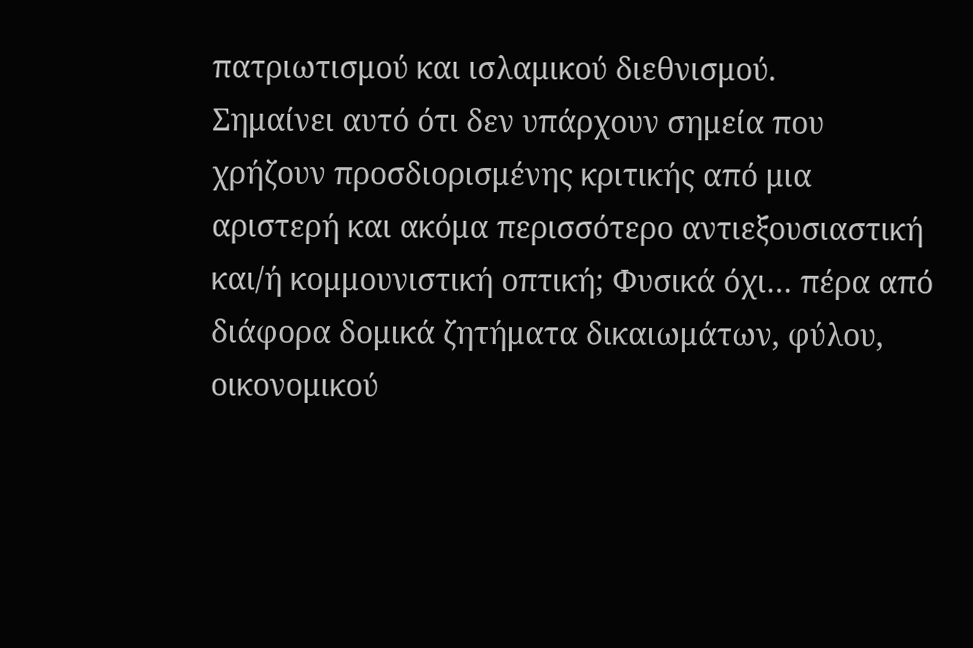πατριωτισμού και ισλαμικού διεθνισμού.
Σημαίνει αυτό ότι δεν υπάρχουν σημεία που χρήζουν προσδιορισμένης κριτικής από μια αριστερή και ακόμα περισσότερο αντιεξουσιαστική και/ή κομμουνιστική οπτική; Φυσικά όχι… πέρα από διάφορα δομικά ζητήματα δικαιωμάτων, φύλου, οικονομικού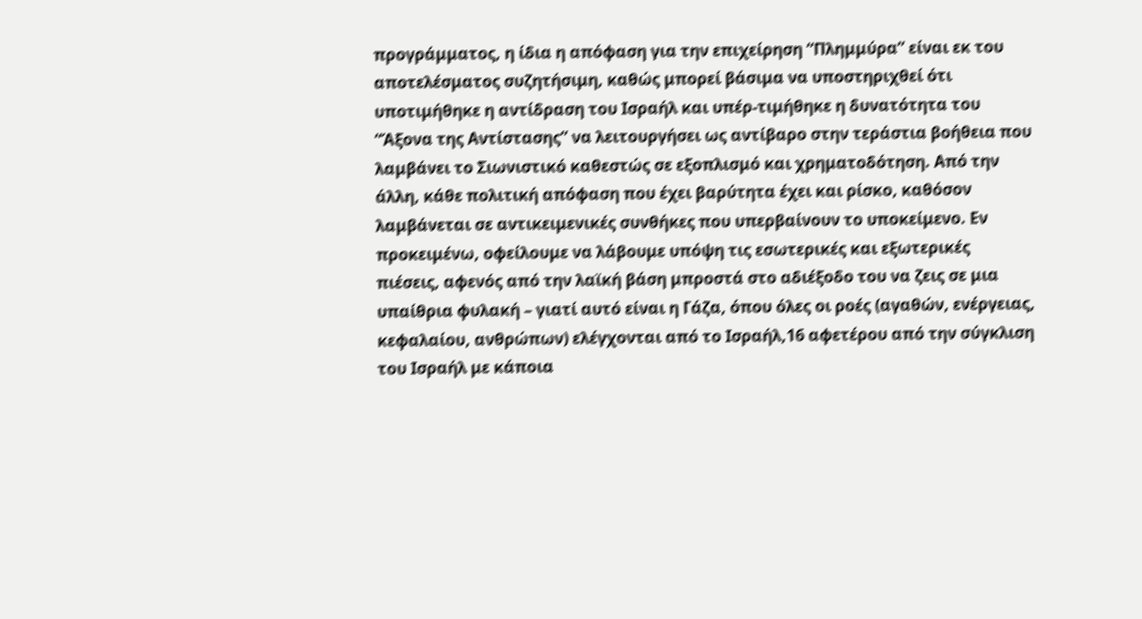προγράμματος, η ίδια η απόφαση για την επιχείρηση “Πλημμύρα” είναι εκ του αποτελέσματος συζητήσιμη, καθώς μπορεί βάσιμα να υποστηριχθεί ότι υποτιμήθηκε η αντίδραση του Ισραήλ και υπέρ-τιμήθηκε η δυνατότητα του “Άξονα της Αντίστασης” να λειτουργήσει ως αντίβαρο στην τεράστια βοήθεια που λαμβάνει το Σιωνιστικό καθεστώς σε εξοπλισμό και χρηματοδότηση. Από την άλλη, κάθε πολιτική απόφαση που έχει βαρύτητα έχει και ρίσκο, καθόσον λαμβάνεται σε αντικειμενικές συνθήκες που υπερβαίνουν το υποκείμενο. Εν προκειμένω, οφείλουμε να λάβουμε υπόψη τις εσωτερικές και εξωτερικές πιέσεις, αφενός από την λαϊκή βάση μπροστά στο αδιέξοδο του να ζεις σε μια υπαίθρια φυλακή – γιατί αυτό είναι η Γάζα, όπου όλες οι ροές (αγαθών, ενέργειας, κεφαλαίου, ανθρώπων) ελέγχονται από το Ισραήλ,16 αφετέρου από την σύγκλιση του Ισραήλ με κάποια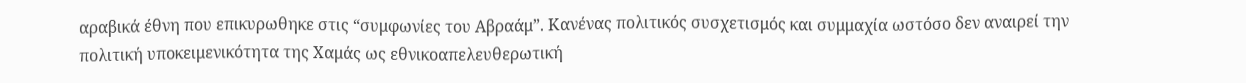αραβικά έθνη που επικυρωθηκε στις “συμφωνίες του Αβραάμ”. Κανένας πολιτικός συσχετισμός και συμμαχία ωστόσο δεν αναιρεί την πολιτική υποκειμενικότητα της Χαμάς ως εθνικοαπελευθερωτική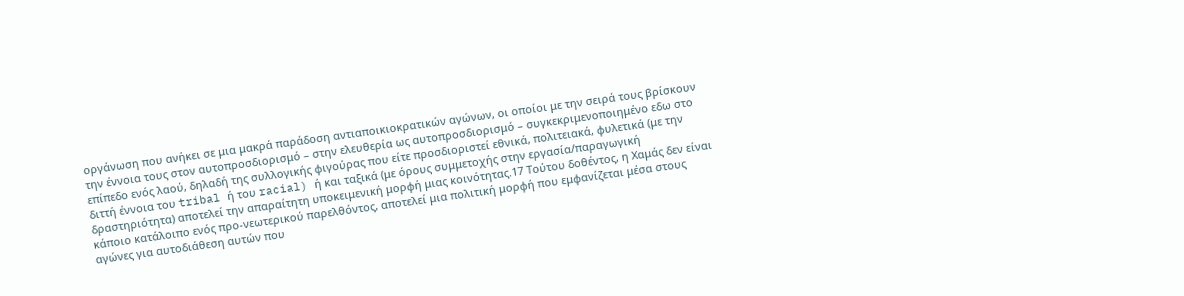οργάνωση που ανήκει σε μια μακρά παράδοση αντιαποικιοκρατικών αγώνων, οι οποίοι με την σειρά τους βρίσκουν την έννοια τους στον αυτοπροσδιορισμό – στην ελευθερία ως αυτοπροσδιορισμό – συγκεκριμενοποιημένο εδω στο επίπεδο ενός λαού, δηλαδή της συλλογικής φιγούρας που είτε προσδιοριστεί εθνικά, πολιτειακά, φυλετικά (με την διττή έννοια του tribal ή του racial) ή και ταξικά (με όρους συμμετοχής στην εργασία/παραγωγική δραστηριότητα) αποτελεί την απαραίτητη υποκειμενική μορφή μιας κοινότητας.17 Τούτου δοθέντος, η Χαμάς δεν είναι κάποιο κατάλοιπο ενός προ-νεωτερικού παρελθόντος, αποτελεί μια πολιτική μορφή που εμφανίζεται μέσα στους αγώνες για αυτοδιάθεση αυτών που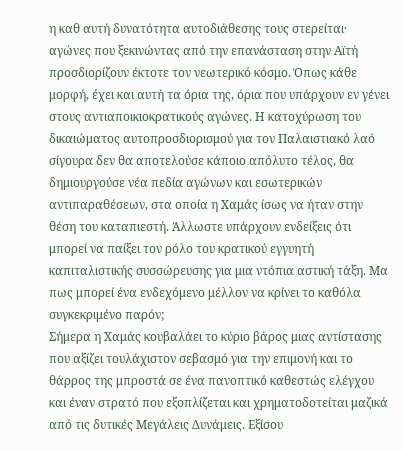η καθ αυτή δυνατότητα αυτοδιάθεσης τους στερείται· αγώνες που ξεκινώντας από την επανάσταση στην Αϊτή προσδιορίζουν έκτοτε τον νεωτερικό κόσμο. Όπως κάθε μορφή, έχει και αυτή τα όρια της, όρια που υπάρχουν εν γένει στους αντιαποικιοκρατικούς αγώνες. Η κατοχύρωση του δικαιώματος αυτοπροσδιορισμού για τον Παλαιστιακό λαό σίγουρα δεν θα αποτελούσε κάποιο απόλυτο τέλος, θα δημιουργούσε νέα πεδία αγώνων και εσωτερικών αντιπαραθέσεων, στα οποία η Χαμάς ίσως να ήταν στην θέση του καταπιεστή. Άλλωστε υπάρχουν ενδείξεις ότι μπορεί να παίξει τον ρόλο του κρατικού εγγυητή καπιταλιστικής συσσώρευσης για μια ντόπια αστική τάξη. Μα πως μπορεί ένα ενδεχόμενο μέλλον να κρίνει το καθόλα συγκεκριμένο παρόν;
Σήμερα η Χαμάς κουβαλάει το κύριο βάρος μιας αντίστασης που αξίζει τουλάχιστον σεβασμό για την επιμονή και το θάρρος της μπροστά σε ένα πανοπτικό καθεστώς ελέγχου και έναν στρατό που εξοπλίζεται και χρηματοδοτείται μαζικά από τις δυτικές Μεγάλεις Δυνάμεις. Εξίσου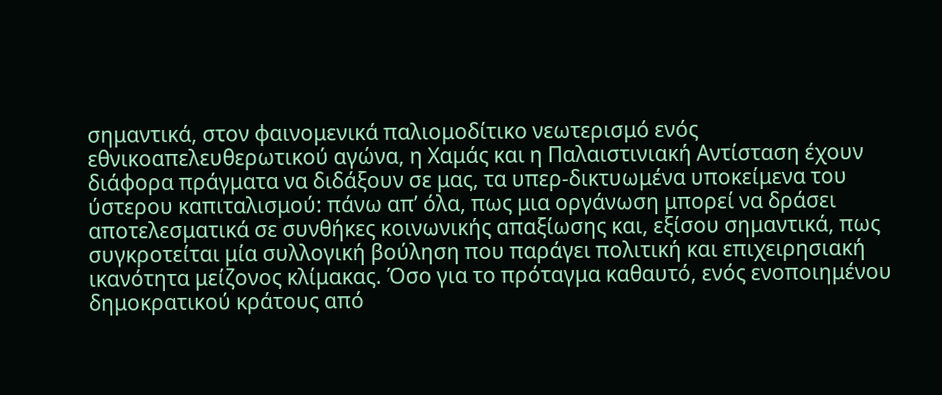σημαντικά, στον φαινομενικά παλιομοδίτικο νεωτερισμό ενός εθνικοαπελευθερωτικού αγώνα, η Χαμάς και η Παλαιστινιακή Αντίσταση έχουν διάφορα πράγματα να διδάξουν σε μας, τα υπερ-δικτυωμένα υποκείμενα του ύστερου καπιταλισμού: πάνω απ’ όλα, πως μια οργάνωση μπορεί να δράσει αποτελεσματικά σε συνθήκες κοινωνικής απαξίωσης και, εξίσου σημαντικά, πως συγκροτείται μία συλλογική βούληση που παράγει πολιτική και επιχειρησιακή ικανότητα μείζονος κλίμακας. Όσο για το πρόταγμα καθαυτό, ενός ενοποιημένου δημοκρατικού κράτους από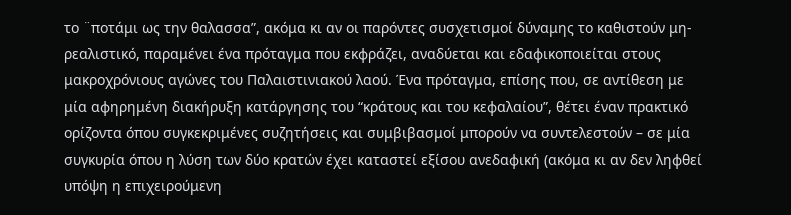το ¨ποτάμι ως την θαλασσα”, ακόμα κι αν οι παρόντες συσχετισμοί δύναμης το καθιστούν μη-ρεαλιστικό, παραμένει ένα πρόταγμα που εκφράζει, αναδύεται και εδαφικοποιείται στους μακροχρόνιους αγώνες του Παλαιστινιακού λαού. Ένα πρόταγμα, επίσης που, σε αντίθεση με μία αφηρημένη διακήρυξη κατάργησης του “κράτους και του κεφαλαίου”, θέτει έναν πρακτικό ορίζοντα όπου συγκεκριμένες συζητήσεις και συμβιβασμοί μπορούν να συντελεστούν – σε μία συγκυρία όπου η λύση των δύο κρατών έχει καταστεί εξίσου ανεδαφική (ακόμα κι αν δεν ληφθεί υπόψη η επιχειρούμενη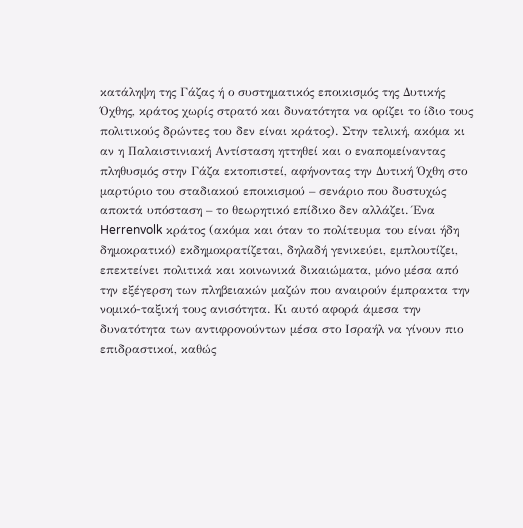κατάληψη της Γάζας ή ο συστηματικός εποικισμός της Δυτικής Όχθης, κράτος χωρίς στρατό και δυνατότητα να ορίζει το ίδιο τους πολιτικούς δρώντες του δεν είναι κράτος). Στην τελική, ακόμα κι αν η Παλαιστινιακή Αντίσταση ηττηθεί και ο εναπομείναντας πληθυσμός στην Γάζα εκτοπιστεί, αφήνοντας την Δυτική Όχθη στο μαρτύριο του σταδιακού εποικισμού – σενάριο που δυστυχώς αποκτά υπόσταση – το θεωρητικό επίδικο δεν αλλάζει. Ένα Herrenvolk κράτος (ακόμα και όταν το πολίτευμα του είναι ήδη δημοκρατικό) εκδημοκρατίζεται, δηλαδή γενικεύει, εμπλουτίζει, επεκτείνει πολιτικά και κοινωνικά δικαιώματα, μόνο μέσα από την εξέγερση των πληβειακών μαζών που αναιρούν έμπρακτα την νομικό-ταξική τους ανισότητα. Κι αυτό αφορά άμεσα την δυνατότητα των αντιφρονούντων μέσα στο Ισραήλ να γίνουν πιο επιδραστικοί, καθώς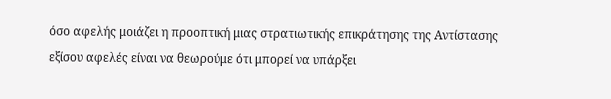όσο αφελής μοιάζει η προοπτική μιας στρατιωτικής επικράτησης της Αντίστασης εξίσου αφελές είναι να θεωρούμε ότι μπορεί να υπάρξει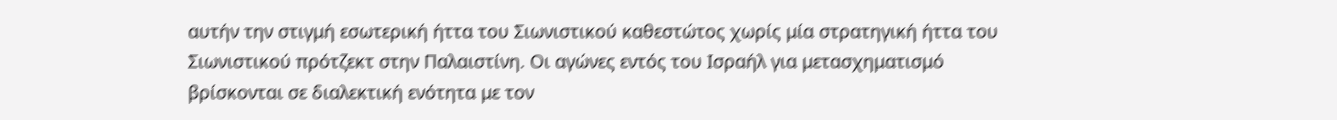αυτήν την στιγμή εσωτερική ήττα του Σιωνιστικού καθεστώτος χωρίς μία στρατηγική ήττα του Σιωνιστικού πρότζεκτ στην Παλαιστίνη. Οι αγώνες εντός του Ισραήλ για μετασχηματισμό βρίσκονται σε διαλεκτική ενότητα με τον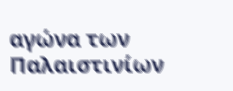αγώνα των Παλαιστινίων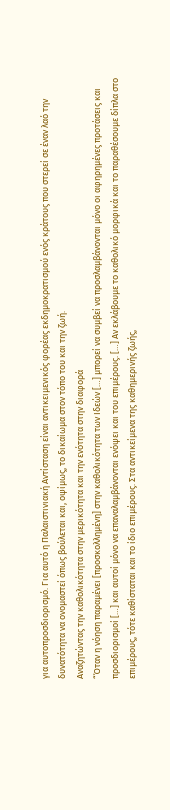για αυτοπροσδιορισμό. Για αυτό η Παλαιστινιακή Αντίσταση είναι αντικειμενικός φορέας εκδημοκρατισμού ενός κράτους που στερεί σε έναν λαό την δυνατότητα να ονομαστεί όπως βούλεται και, οψίμως, το δικαίωμα στον τόπο του και την ζωή.
Αναζητώντας την καθολικότητα στην μερικότητα και την ενότητα στην διαφορά
“Όταν η νόηση παραμένει [προσκολλημένη] στην καθολικότητα των Ιδεών […] μπορεί να συμβεί να προσλαμβάνονται μόνο οι αφηρημένες προτάσεις και προσδιορισμοί […] και αυτοί μόνο να επαναλαμβάνονται ενόψει και του επιμέρους. […] Αν εκλάβουμε το καθολικό μορφικά και το παραθέσουμε δίπλα στο επιμέρους, τότε καθίσταται και το ίδιο επιμέρους. Στα αντικείμενα της καθημερινής ζωής,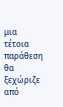μια τέτοια παράθεση θα ξεχώριζε από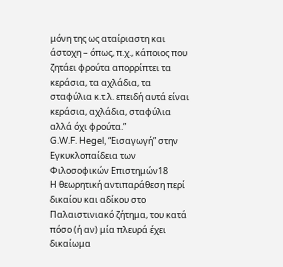μόνη της ως αταίριαστη και άστοχη – όπως, π.χ., κάποιος που ζητάει φρούτα απορρίπτει τα κεράσια, τα αχλάδια, τα σταφύλια κ.τ.λ. επειδή αυτά είναι κεράσια, αχλάδια, σταφύλια αλλά όχι φρούτα.”
G.W.F. Hegel, “Εισαγωγή” στην Εγκυκλοπαίδεια των Φιλοσοφικών Επιστημών18
Η θεωρητική αντιπαράθεση περί δικαίου και αδίκου στο Παλαιστινιακό ζήτημα, του κατά πόσο (ή αν) μία πλευρά έχει δικαίωμα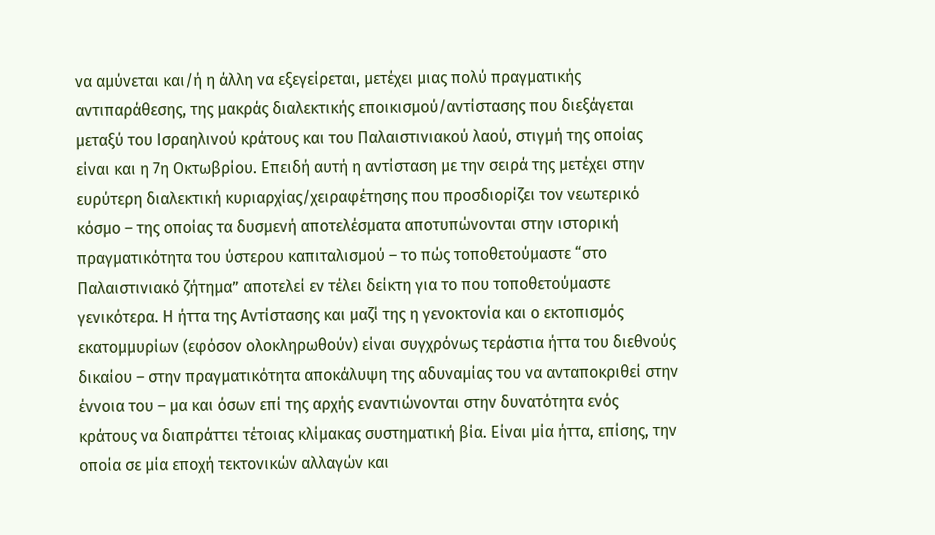να αμύνεται και/ή η άλλη να εξεγείρεται, μετέχει μιας πολύ πραγματικής αντιπαράθεσης, της μακράς διαλεκτικής εποικισμού/αντίστασης που διεξάγεται μεταξύ του Ισραηλινού κράτους και του Παλαιστινιακού λαού, στιγμή της οποίας είναι και η 7η Οκτωβρίου. Επειδή αυτή η αντίσταση με την σειρά της μετέχει στην ευρύτερη διαλεκτική κυριαρχίας/χειραφέτησης που προσδιορίζει τον νεωτερικό κόσμο – της οποίας τα δυσμενή αποτελέσματα αποτυπώνονται στην ιστορική πραγματικότητα του ύστερου καπιταλισμού – το πώς τοποθετούμαστε “στο Παλαιστινιακό ζήτημα” αποτελεί εν τέλει δείκτη για το που τοποθετούμαστε γενικότερα. Η ήττα της Αντίστασης και μαζί της η γενοκτονία και ο εκτοπισμός εκατομμυρίων (εφόσον ολοκληρωθούν) είναι συγχρόνως τεράστια ήττα του διεθνούς δικαίου – στην πραγματικότητα αποκάλυψη της αδυναμίας του να ανταποκριθεί στην έννοια του – μα και όσων επί της αρχής εναντιώνονται στην δυνατότητα ενός κράτους να διαπράττει τέτοιας κλίμακας συστηματική βία. Είναι μία ήττα, επίσης, την οποία σε μία εποχή τεκτονικών αλλαγών και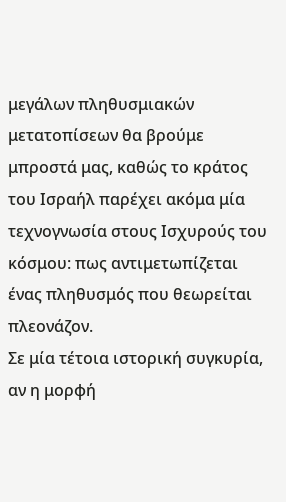μεγάλων πληθυσμιακών μετατοπίσεων θα βρούμε μπροστά μας, καθώς το κράτος του Ισραήλ παρέχει ακόμα μία τεχνογνωσία στους Ισχυρούς του κόσμου: πως αντιμετωπίζεται ένας πληθυσμός που θεωρείται πλεονάζον.
Σε μία τέτοια ιστορική συγκυρία, αν η μορφή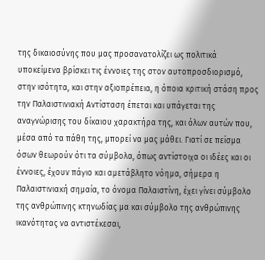της δικαιοσύνης που μας προσανατολίζει ως πολιτικά υποκείμενα βρίσκει τις έννοιες της στον αυτοπροσδιορισμό, στην ισότητα, και στην αξιοπρέπεια, η όποια κριτική στάση προς την Παλαιστινιακή Αντίσταση έπεται και υπάγεται της αναγνώρισης του δίκαιου χαρακτήρα της, και όλων αυτών που, μέσα από τα πάθη της, μπορεί να μας μάθει. Γιατί σε πείσμα όσων θεωρούν ότι τα σύμβολα, όπως αντίστοιχα οι ιδέες και οι έννοιες, έχουν πάγιο και αμετάβλητο νόημα, σήμερα η Παλαιστινιακή σημαία, το όνομα Παλαιστίνη, έχει γίνει σύμβολο της ανθρώπινης κτηνωδίας μα και σύμβολο της ανθρώπινης ικανότητας να αντιστέκεσαι,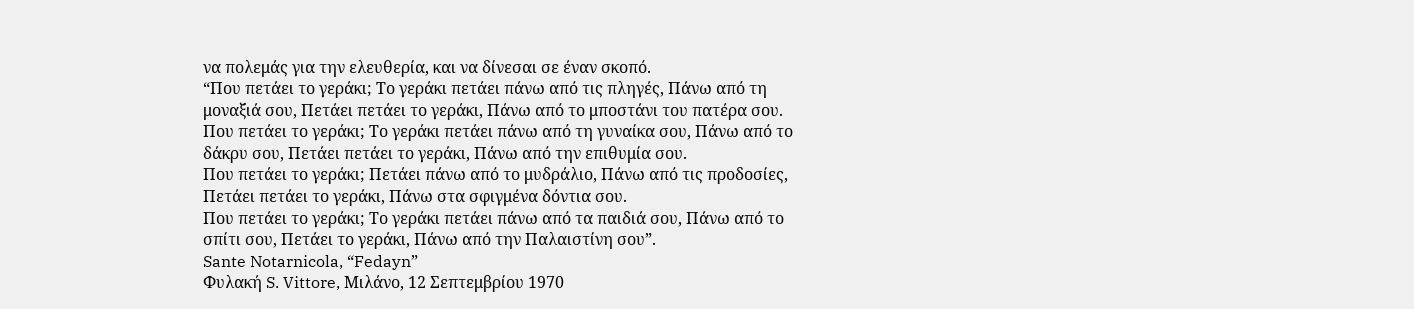να πολεμάς για την ελευθερία, και να δίνεσαι σε έναν σκοπό.
“Που πετάει το γεράκι; Το γεράκι πετάει πάνω από τις πληγές, Πάνω από τη μοναξιά σου, Πετάει πετάει το γεράκι, Πάνω από το μποστάνι του πατέρα σου.
Που πετάει το γεράκι; Το γεράκι πετάει πάνω από τη γυναίκα σου, Πάνω από το δάκρυ σου, Πετάει πετάει το γεράκι, Πάνω από την επιθυμία σου.
Που πετάει το γεράκι; Πετάει πάνω από το μυδράλιο, Πάνω από τις προδοσίες, Πετάει πετάει το γεράκι, Πάνω στα σφιγμένα δόντια σου.
Που πετάει το γεράκι; Το γεράκι πετάει πάνω από τα παιδιά σου, Πάνω από το σπίτι σου, Πετάει το γεράκι, Πάνω από την Παλαιστίνη σου”.
Sante Notarnicola, “Fedayn”
Φυλακή S. Vittore, Μιλάνο, 12 Σεπτεμβρίου 1970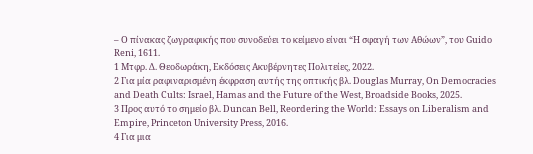– Ο πίνακας ζωγραφικής που συνοδεύει το κείμενο είναι “Η σφαγή των Αθώων”, του Guido Reni, 1611.
1 Μτφρ. Δ. Θεοδωράκη, Εκδόσεις Ακυβέρνητες Πολιτείες, 2022.
2 Για μία ραφιναρισμένη έκφραση αυτής της οπτικής βλ. Douglas Murray, On Democracies and Death Cults: Israel, Hamas and the Future of the West, Broadside Books, 2025.
3 Προς αυτό το σημείο βλ. Duncan Bell, Reordering the World: Essays on Liberalism and Empire, Princeton University Press, 2016.
4 Για μια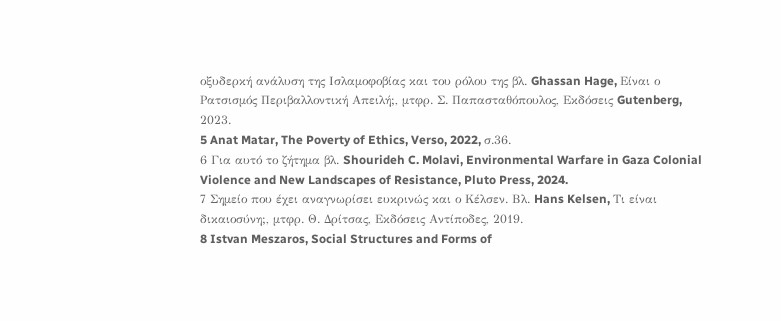οξυδερκή ανάλυση της Ισλαμοφοβίας και του ρόλου της βλ. Ghassan Hage, Είναι ο Ρατσισμός Περιβαλλοντική Απειλή;, μτφρ. Σ. Παπασταθόπουλος, Εκδόσεις Gutenberg, 2023.
5 Anat Matar, The Poverty of Ethics, Verso, 2022, σ.36.
6 Για αυτό το ζήτημα βλ. Shourideh C. Molavi, Environmental Warfare in Gaza Colonial Violence and New Landscapes of Resistance, Pluto Press, 2024.
7 Σημείο που έχει αναγνωρίσει ευκρινώς και ο Κέλσεν. Βλ. Hans Kelsen, Τι είναι δικαιοσύνη;, μτφρ. Θ. Δρίτσας, Εκδόσεις Αντίποδες, 2019.
8 Istvan Meszaros, Social Structures and Forms of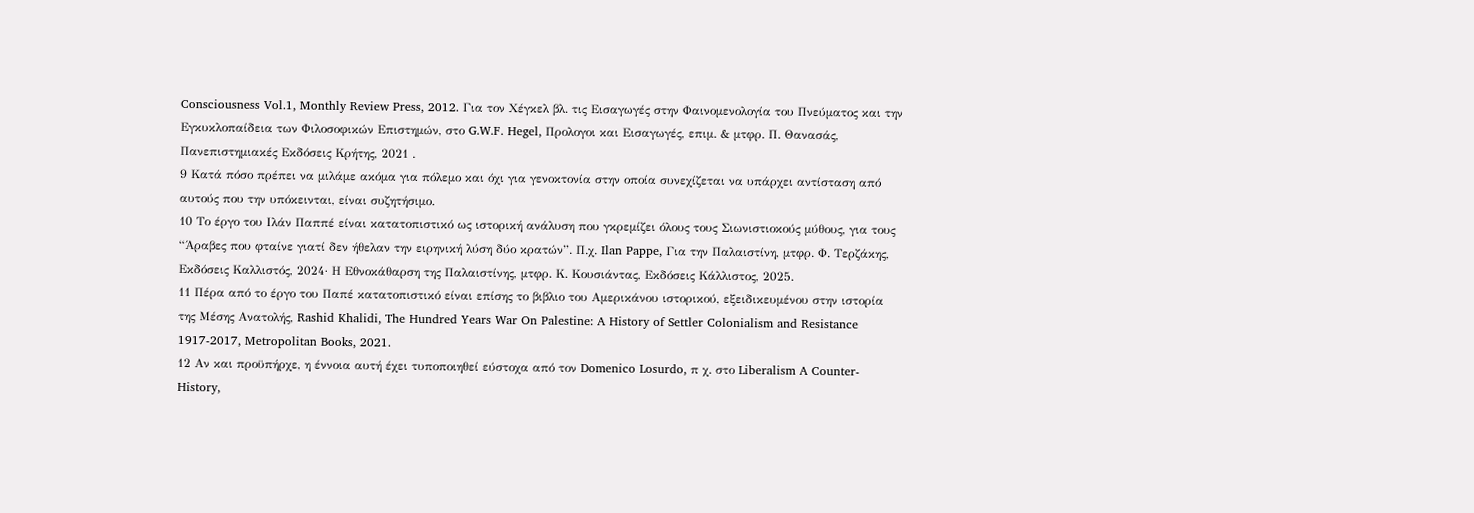Consciousness Vol.1, Monthly Review Press, 2012. Για τον Χέγκελ βλ. τις Εισαγωγές στην Φαινομενολογία του Πνεύματος και την Εγκυκλοπαίδεια των Φιλοσοφικών Επιστημών, στο G.W.F. Hegel, Προλογοι και Εισαγωγές, επιμ. & μτφρ. Π. Θανασάς, Πανεπιστημιακές Εκδόσεις Κρήτης, 2021 .
9 Κατά πόσο πρέπει να μιλάμε ακόμα για πόλεμο και όχι για γενοκτονία στην οποία συνεχίζεται να υπάρχει αντίσταση από αυτούς που την υπόκεινται, είναι συζητήσιμο.
10 Το έργο του Ιλάν Παππέ είναι κατατοπιστικό ως ιστορική ανάλυση που γκρεμίζει όλους τους Σιωνιστιοκούς μύθους, για τους “Άραβες που φταίνε γιατί δεν ήθελαν την ειρηνική λύση δύο κρατών”. Π.χ. Ilan Pappe, Για την Παλαιστίνη, μτφρ. Φ. Τερζάκης, Εκδόσεις Καλλιστός, 2024· Η Εθνοκάθαρση της Παλαιστίνης, μτφρ. Κ. Κουσιάντας, Εκδόσεις Κάλλιστος, 2025.
11 Πέρα από το έργο του Παπέ κατατοπιστικό είναι επίσης το βιβλιο του Αμερικάνου ιστορικού, εξειδικευμένου στην ιστορία της Μέσης Ανατολής, Rashid Khalidi, The Hundred Years War On Palestine: A History of Settler Colonialism and Resistance 1917-2017, Metropolitan Books, 2021.
12 Αν και προϋπήρχε, η έννοια αυτή έχει τυποποιηθεί εύστοχα από τον Domenico Losurdo, π χ. στο Liberalism A Counter-History,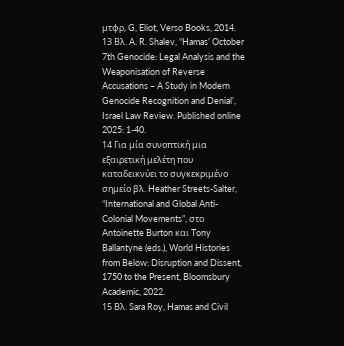μτφρ, G, Eliot, Verso Books, 2014.
13 Βλ. A. R. Shalev, “Hamas’ October 7th Genocide: Legal Analysis and the Weaponisation of Reverse Accusations – A Study in Modern Genocide Recognition and Denial’, Israel Law Review. Published online 2025: 1-40.
14 Για μία συνοπτική μια εξαιρετική μελέτη που καταδεικνύει το συγκεκριμένο σημείο βλ. Heather Streets-Salter, “International and Global Anti-Colonial Movements”, στο Antoinette Burton και Tony Ballantyne (eds.), World Histories from Below: Disruption and Dissent, 1750 to the Present, Bloomsbury Academic, 2022.
15 Βλ. Sara Roy, Hamas and Civil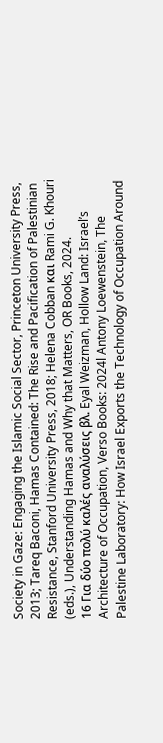Society in Gaze: Engaging the Islamic Social Sector, Princeton University Press, 2013; Tareq Baconi, Hamas Contained: The Rise and Pacification of Palestinian Resistance, Stanford University Press, 2018; Helena Cobban και Rami G. Khouri (eds.), Understanding Hamas and Why that Matters, OR Books, 2024.
16 Για δύο πολύ καλές αναλύσεις βλ. Eyal Weizman, Hollow Land: Israel’s Architecture of Occupation, Verso Books: 2024l Antony Loewenstein, The Palestine Laboratory: How Israel Exports the Technology of Occupation Around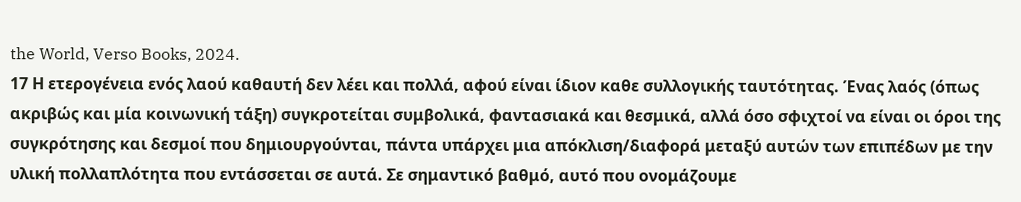the World, Verso Books, 2024.
17 Η ετερογένεια ενός λαού καθαυτή δεν λέει και πολλά, αφού είναι ίδιον καθε συλλογικής ταυτότητας. Ένας λαός (όπως ακριβώς και μία κοινωνική τάξη) συγκροτείται συμβολικά, φαντασιακά και θεσμικά, αλλά όσο σφιχτοί να είναι οι όροι της συγκρότησης και δεσμοί που δημιουργούνται, πάντα υπάρχει μια απόκλιση/διαφορά μεταξύ αυτών των επιπέδων με την υλική πολλαπλότητα που εντάσσεται σε αυτά. Σε σημαντικό βαθμό, αυτό που ονομάζουμε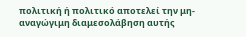πολιτική ή πολιτικό αποτελεί την μη-αναγώγιμη διαμεσολάβηση αυτής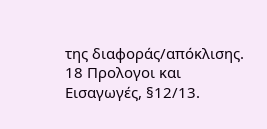της διαφοράς/απόκλισης.
18 Προλογοι και Εισαγωγές, §12/13.